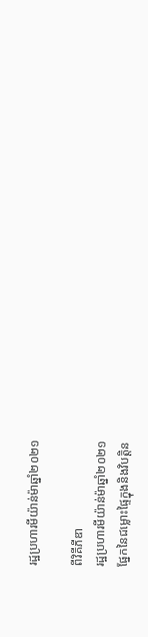រដ្ឋប្រហារមីយ៉ាន់ម៉ាឆ្នាំ២០២១

ពីវិគីភីឌា
រដ្ឋប្រហារមីយ៉ាន់ម៉ាឆ្នាំ២០២១
ផ្នែកនៃជម្លោះផ្ទៃក្នុងនិងវិបត្តិន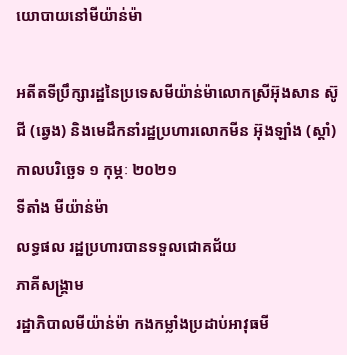យោបាយនៅមីយ៉ាន់ម៉ា

អតីតទីប្រឹក្សារដ្ឋនៃប្រទេសមីយ៉ាន់ម៉ាលោកស្រីអ៊ុងសាន ស៊ូជី (ឆ្វេង) និងមេដឹកនាំរដ្ឋប្រហារលោកមីន អ៊ុងឡាំង (ស្តាំ)
កាលបរិច្ឆេទ ១ កុម្ភៈ ២០២១
ទីតាំង មីយ៉ាន់ម៉ា
លទ្ធផល រដ្ឋប្រហារបានទទួលជោគជ័យ
ភាគីសង្គ្រាម
រដ្ឋាភិបាលមីយ៉ាន់ម៉ា កងកម្លាំងប្រដាប់អាវុធមី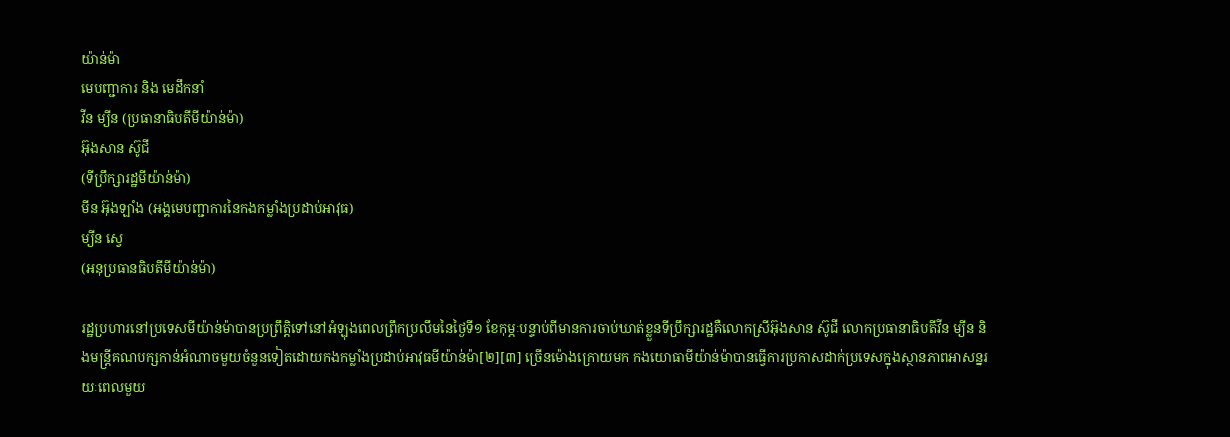យ៉ាន់ម៉ា
មេបញ្ជាការ និង មេដឹកនាំ
វីន ម្យីន (ប្រធានាធិបតីមីយ៉ាន់ម៉ា)
អ៊ុងសាន ស៊ូជី
(ទីប្រឹក្សារដ្ឋមីយ៉ាន់ម៉ា)
មីន អ៊ុងឡាំង (អង្គមេបញ្ជាការនៃកងកម្លាំងប្រដាប់អាវុធ)
ម្យីន ស្វេ
(អនុប្រធានធិបតីមីយ៉ាន់ម៉ា)

រដ្ឋប្រហារនៅប្រទេសមីយ៉ាន់ម៉ាបានប្រព្រឹត្តិទៅនៅអំឡុងពេលព្រឹកប្រលឹមនៃថ្ងៃទី១ ខែកុម្ភៈបន្ទាប់ពីមានការចាប់ឃាត់ខ្លួនទីប្រឹក្សារដ្ឋគឺលោកស្រីអ៊ុងសាន ស៊ូជី លោកប្រធានាធិបតីវីន ម្យីន និងមន្ត្រីគណបក្សកាន់អំណាចមួយចំនួនទៀតដោយកងកម្លាំងប្រដាប់អាវុធមីយ៉ាន់ម៉ា[២][៣] ច្រើនម៉ោងក្រោយមក កងយោធាមីយ៉ាន់ម៉ាបានធ្វើការប្រកាសដាក់ប្រទេសក្នុងស្ថានភាពអាសន្នរយៈពេលមួយ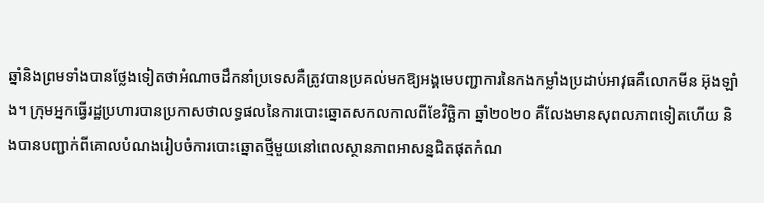ឆ្នាំនិងព្រមទាំងបានថ្លែងទៀតថាអំណាចដឹកនាំប្រទេសគឺត្រូវបានប្រគល់មកឱ្យអង្គមេបញ្ជាការនៃកងកម្លាំងប្រដាប់អាវុធគឺលោកមីន អ៊ុងឡាំង។ ក្រុមអ្នកធ្វើរដ្ឋប្រហារបានប្រកាសថាលទ្ធផលនៃការបោះឆ្នោតសកលកាលពីខែវិច្ឆិកា ឆ្នាំ២០២០ គឺលែងមានសុពលភាពទៀតហើយ និងបានបញ្ជាក់ពីគោលបំណងរៀបចំការបោះឆ្នោតថ្មីមួយនៅពេលស្ថានភាពអាសន្នជិតផុតកំណ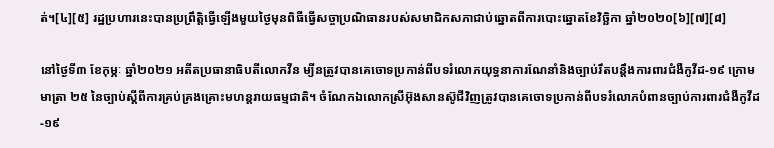ត់។[៤][៥] រដ្ឋប្រហារនេះបានប្រព្រឹត្តិធ្វើឡើងមួយថ្ងៃមុនពិធីធ្វើសច្ចាប្រណិធានរបស់សមាជិកសភាជាប់ឆ្នោតពីការបោះឆ្នោតខែវិច្ឆិកា ឆ្នាំ២០២០[៦][៧][៨]

នៅថ្ងៃទី៣ ខែកុម្ភៈ ឆ្នាំ២០២១ អតីតប្រធានាធិបតីលោកវីន ម្យីនត្រូវបានគេចោទប្រកាន់ពីបទរំលោភយុទ្ធនាការណែនាំនិងច្បាប់រឹតបន្តឹងការពារជំងឺកូវីដ-១៩ ក្រោមមាត្រា ២៥ នៃច្បាប់ស្តីពីការគ្រប់គ្រងគ្រោះមហន្តរាយធម្មជាតិ។ ចំណែកឯលោកស្រីអ៊ុងសានស៊ូជីវិញត្រូវបានគេចោទប្រកាន់ពីបទរំលោភបំពានច្បាប់ការពារជំងឺកូវីដ-១៩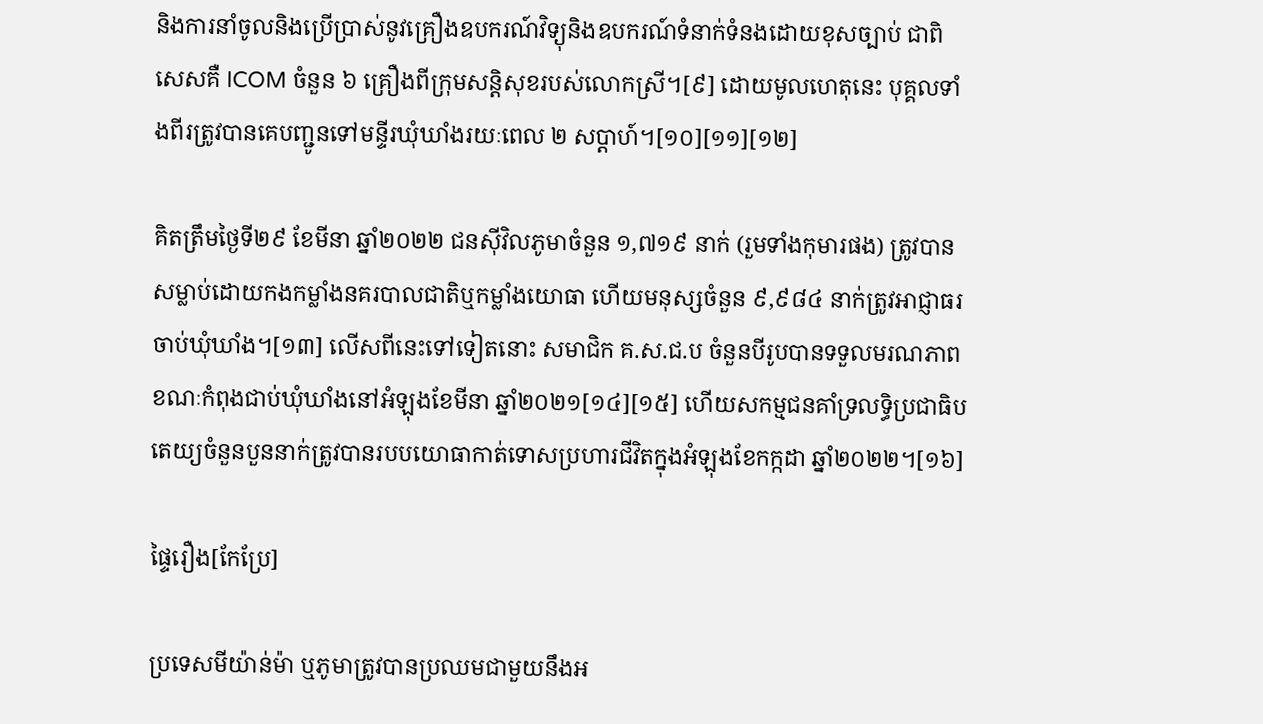និងការនាំចូលនិងប្រើប្រាស់នូវគ្រឿងឧបករណ៍វិទ្យុនិងឧបករណ៍ទំនាក់ទំនងដោយខុសច្បាប់ ជាពិសេសគឺ ICOM ចំនួន ៦ គ្រឿងពីក្រុមសន្តិសុខរបស់លោកស្រី។[៩] ដោយមូលហេតុនេះ បុគ្គលទាំងពីរត្រូវបានគេបញ្ជូនទៅមន្ទីរឃុំឃាំងរយៈពេល ២ សប្តាហ៍។[១០][១១][១២]

គិតត្រឹមថ្ងៃទី២៩ ខែមីនា ឆ្នាំ២០២២ ជនស៊ីវិលភូមាចំនួន ១,៧១៩ នាក់ (រួមទាំងកុមារផង) ត្រូវបានសម្លាប់ដោយកងកម្លាំងនគរបាលជាតិឬកម្លាំងយោធា ហើយមនុស្សចំនួន ៩,៩៨៤ នាក់ត្រូវអាជ្ញាធរចាប់ឃុំឃាំង។[១៣] លើសពីនេះទៅទៀតនោះ សមាជិក គ.ស.ជ.ប ចំនួនបីរូបបានទទួលមរណភាពខណៈកំពុងជាប់ឃុំឃាំងនៅអំឡុងខែមីនា ឆ្នាំ២០២១[១៤][១៥] ហើយសកម្មជនគាំទ្រលទ្ធិប្រជាធិបតេយ្យចំនួនបួននាក់ត្រូវបានរបបយោធាកាត់ទោសប្រហារជីវិតក្នុងអំឡុងខែកក្កដា ឆ្នាំ២០២២។[១៦]

ផ្ទៃរឿង[កែប្រែ]

ប្រទេសមីយ៉ាន់ម៉ា ឬភូមាត្រូវបានប្រឈមជាមួយនឹងអ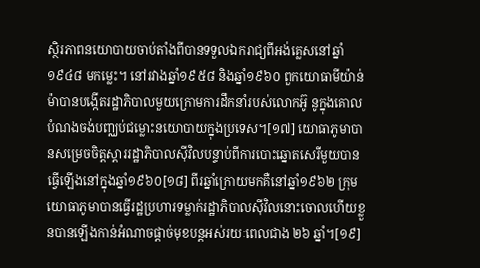ស្ថិរភាពនយោបាយចាប់តាំងពីបានទទួលឯករាជ្យពីអង់គ្លេសនៅឆ្នាំ១៩៤៨ មកម្លេះ។ នៅរវាងឆ្នាំ១៩៥៨ និងឆ្នាំ១៩៦០ ពួកយោធាមីយ៉ាន់ម៉ាបានបង្កើតរដ្ឋាភិបាលមួយក្រោមការដឹកនាំរបស់លោកអ៊ូ នូក្នុងគោលបំណងចង់បញ្ឈប់ជម្លោះនយោបាយក្នុងប្រទេស។[១៧] យោធាភូមាបានសម្រេចចិត្តស្តាររដ្ឋាភិបាលស៊ីវិលបន្ទាប់ពីការបោះឆ្នោតសេរីមួយបានធ្វើឡើងនៅក្នុងឆ្នាំ១៩៦០[១៨] ពីរឆ្នាំក្រោយមកគឺនៅឆ្នាំ១៩៦២ ក្រុមយោធាភូមាបានធ្វើរដ្ឋប្រហារទម្លាក់រដ្ឋាភិបាលស៊ីវិលនោះចោលហើយខ្លួនបានឡើងកាន់អំណាចផ្តាច់មុខបន្តអស់រយៈពេលជាង ២៦ ឆ្នាំ។[១៩]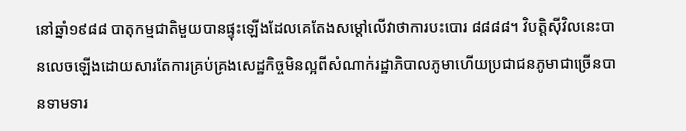នៅឆ្នាំ១៩៨៨ បាតុកម្មជាតិមួយបានផ្ទុះឡើងដែលគេតែងសម្តៅលើវាថាការបះបោរ ៨៨៨៨។ វិបត្តិស៊ីវិលនេះបានលេចឡើងដោយសារតែការគ្រប់គ្រងសេដ្ឋកិច្ចមិនល្អពីសំណាក់រដ្ឋាភិបាលភូមាហើយប្រជាជនភូមាជាច្រើនបានទាមទារ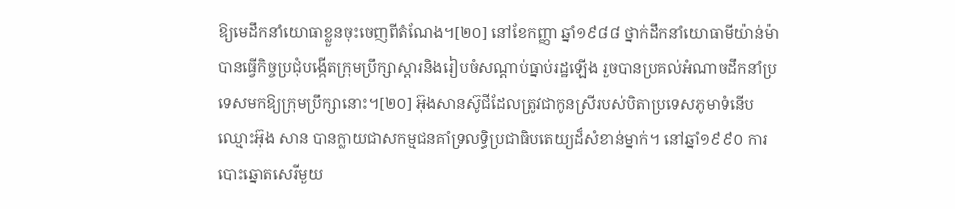ឱ្យមេដឹកនាំយោធាខ្លួនចុះចេញពីតំណែង។[២០] នៅខែកញ្ញា ឆ្នាំ១៩៨៨ ថ្នាក់ដឹកនាំយោធាមីយ៉ាន់ម៉ាបានធ្វើកិច្ចប្រជុំបង្កើតក្រុមប្រឹក្សាស្តារនិងរៀបចំសណ្តាប់ធ្នាប់រដ្ឋឡើង រួចបានប្រគល់អំណាចដឹកនាំប្រទេសមកឱ្យក្រុមប្រឹក្សានោះ។[២០] អ៊ុងសានស៊ូជីដែលត្រូវជាកូនស្រីរបស់បិតាប្រទេសភូមាទំនើបឈ្មោះអ៊ុង សាន បានក្លាយជាសកម្មជនគាំទ្រលទ្ធិប្រជាធិបតេយ្យដ៏សំខាន់ម្នាក់។ នៅឆ្នាំ១៩៩០ ការបោះឆ្នោតសេរីមួយ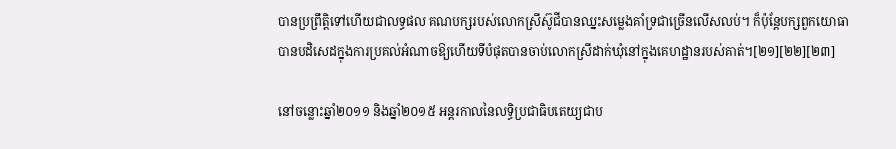បានប្រព្រឹត្តិទៅហើយជាលទ្ធផល គណបក្សរបស់លោកស្រីស៊ូជីបានឈ្នះសម្លេងគាំទ្រជាច្រើនលើសលប់។ ក៏ប៉ុន្តែបក្សពួកយោធាបានបដិសេដក្នុងការប្រគល់អំណាចឱ្យហើយទីបំផុតបានចាប់លោកស្រីដាក់ឃុំនៅក្នុងគេហដ្ឋានរបស់គាត់។[២១][២២][២៣]

នៅចន្លោះឆ្នាំ២០១១ និងឆ្នាំ២០១៥ អន្តរកាលនៃលទ្ធិប្រជាធិបតេយ្យជាប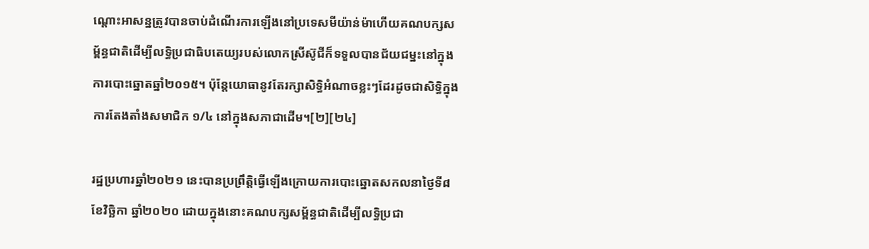ណ្តោះអាសន្នត្រូវបានចាប់ដំណើរការឡើងនៅប្រទេសមីយ៉ាន់ម៉ាហើយគណបក្សសម្ព័ន្ធជាតិដើម្បីលទ្ធិប្រជាធិបតេយ្យរបស់លោកស្រីស៊ូជីក៏ទទួលបានជ័យជម្នះនៅក្នុងការបោះឆ្នោតឆ្នាំ២០១៥។ ប៉ុន្តែយោធានូវតែរក្សាសិទ្ធិអំណាចខ្លះៗដែរដូចជាសិទ្ធិក្នុងការតែងតាំងសមាជិក ១/៤ នៅក្នុងសភាជាដើម។[២][២៤]

រដ្ឋប្រហារឆ្នាំ២០២១ នេះបានប្រព្រឹត្តិធ្វើឡើងក្រោយការបោះឆ្នោតសកលនាថ្ងៃទី៨ ខែវិច្ឆិកា ឆ្នាំ២០២០ ដោយក្នុងនោះគណបក្សសម្ព័ន្ធជាតិដើម្បីលទ្ធិប្រជា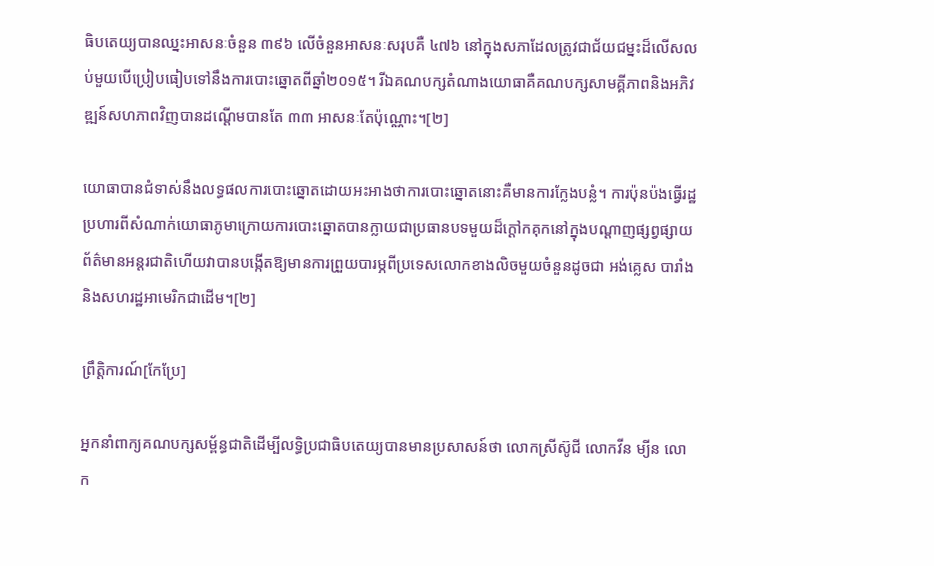ធិបតេយ្យបានឈ្នះអាសនៈចំនួន ៣៩៦ លើចំនួនអាសនៈសរុបគឺ ៤៧៦ នៅក្នុងសភាដែលត្រូវជាជ័យជម្នះដ៏លើសលប់មួយបើប្រៀបធៀបទៅនឹងការបោះឆ្នោតពីឆ្នាំ២០១៥។ រីឯគណបក្សតំណាងយោធាគឺគណបក្សសាមគ្គីភាពនិងអភិវឌ្ឍន៍សហភាពវិញបានដណ្តើមបានតែ ៣៣ អាសនៈតែប៉ុណ្ណោះ។[២]

យោធាបានជំទាស់នឹងលទ្ធផលការបោះឆ្នោតដោយអះអាងថាការបោះឆ្នោតនោះគឺមានការក្លែងបន្លំ។ ការប៉ុនប៉ងធ្វើរដ្ឋប្រហារពីសំណាក់យោធាភូមាក្រោយការបោះឆ្នោតបានក្លាយជាប្រធានបទមួយដ៏ក្តៅកគុកនៅក្នុងបណ្តាញផ្សព្វផ្សាយព័ត៌មានអន្តរជាតិហើយវាបានបង្កើតឱ្យមានការព្រួយបារម្ភពីប្រទេសលោកខាងលិចមួយចំនួនដូចជា អង់គ្លេស បារាំង និងសហរដ្ឋអាមេរិកជាដើម។[២]

ព្រឹត្តិការណ៍[កែប្រែ]

អ្នកនាំពាក្យគណបក្សសម្ព័ន្ធជាតិដើម្បីលទ្ធិប្រជាធិបតេយ្យបានមានប្រសាសន៍ថា លោកស្រីស៊ូជី លោកវីន ម្យីន លោក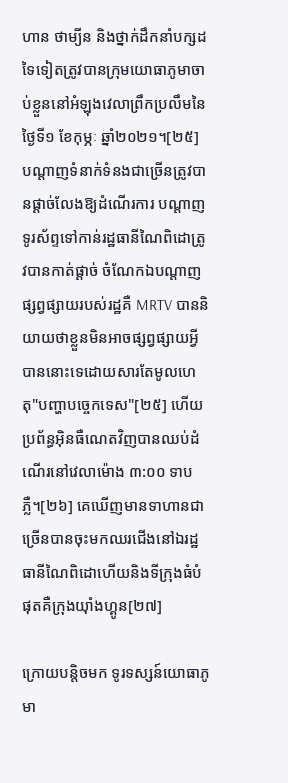ហាន ថាម្យីន និងថ្នាក់ដឹកនាំបក្សដទៃទៀតត្រូវបានក្រុមយោធាភូមាចាប់ខ្លួននៅអំឡុងវេលាព្រឹកប្រលឹមនៃថ្ងៃទី១ ខែកុម្ភៈ ឆ្នាំ២០២១។[២៥] បណ្តាញទំនាក់ទំនងជាច្រើនត្រូវបានផ្តាច់លែងឱ្យដំណើរការ បណ្តាញទូរស័ព្ទទៅកាន់រដ្ឋធានីណៃពិដោត្រូវបានកាត់ផ្តាច់ ចំណែកឯបណ្តាញផ្សព្វផ្សាយរបស់រដ្ឋគឺ MRTV បាននិយាយថាខ្លួនមិនអាចផ្សព្វផ្សាយអ្វីបាននោះទេដោយសារតែមូលហេតុ"បញ្ហាបច្ចេកទេស"[២៥] ហើយប្រព័ន្ធអ៊ិនធឺណេតវិញបានឈប់ដំណើរនៅវេលាម៉ោង ៣:០០ ទាបភ្លឺ។[២៦] គេឃើញមានទាហានជាច្រើនបានចុះមកឈរជើងនៅឯរដ្ឋធានីណៃពិដោហើយនិងទីក្រុងធំបំផុតគឺក្រុងយ៉ាំងហ្គូន[២៧]

ក្រោយបន្តិចមក ទូរទស្សន៍យោធាភូមា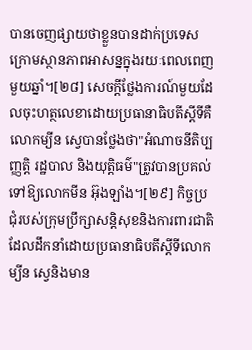បានចេញផ្សាយថាខ្លួនបានដាក់ប្រទេសក្រោមស្ថានភាពអាសន្នក្នុងរយៈពេលពេញមួយឆ្នាំ។[២៨] សេចក្តីថ្លែងការណ៍មួយដែលចុះហត្ថលេខាដោយប្រធានាធិបតីស្តីទីគឺលោកម្យីន ស្វេបានថ្លែងថា"អំណាចនីតិប្បញ្ញត្តិ រដ្ឋបាល និងយុត្តិធម៌"ត្រូវបានប្រគល់ទៅឱ្យលោកមីន អ៊ុងឡាំង។[២៩] កិច្ចប្រជុំរបស់ក្រុមប្រឹក្សាសន្តិសុខនិងការពារជាតិដែលដឹកនាំដោយប្រធានាធិបតីស្តីទីលោកម្យីន ស្វេនិងមាន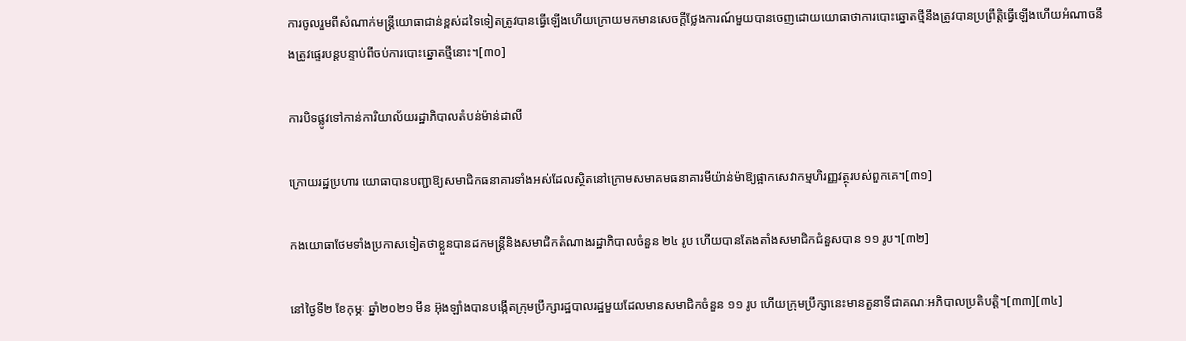ការចូលរួមពីសំណាក់មន្ត្រីយោធាជាន់ខ្ពស់ដទៃទៀតត្រូវបានធ្វើឡើងហើយក្រោយមកមានសេចក្តីថ្លែងការណ៍មួយបានចេញដោយយោធាថាការបោះឆ្នោតថ្មីនឹងត្រូវបានប្រព្រឹត្តិធ្វើឡើងហើយអំណាចនឹងត្រូវផ្ទេរបន្តបន្ទាប់ពីចប់ការបោះឆ្នោតថ្មីនោះ។[៣០]

ការបិទផ្លូវទៅកាន់ការិយាល័យរដ្ឋាភិបាលតំបន់ម៉ាន់ដាលី

ក្រោយរដ្ឋប្រហារ យោធាបានបញ្ជាឱ្យសមាជិកធនាគារទាំងអស់ដែលស្ថិតនៅក្រោមសមាគមធនាគារមីយ៉ាន់ម៉ាឱ្យផ្អាកសេវាកម្មហិរញ្ញវត្ថុរបស់ពួកគេ។[៣១]

កងយោធាថែមទាំងប្រកាសទៀតថាខ្លួនបានដកមន្ត្រីនិងសមាជិកតំណាងរដ្ឋាភិបាលចំនួន ២៤ រូប ហើយបានតែងតាំងសមាជិកជំនួសបាន ១១ រូប។[៣២]

នៅថ្ងៃទី២ ខែកុម្ភៈ ឆ្នាំ២០២១ មីន អ៊ុងឡាំងបានបង្កើតក្រុមប្រឹក្សារដ្ឋបាលរដ្ឋមួយដែលមានសមាជិកចំនួន ១១ រូប ហើយក្រុមប្រឹក្សានេះមានតួនាទីជាគណៈអភិបាលប្រតិបត្តិ។[៣៣][៣៤]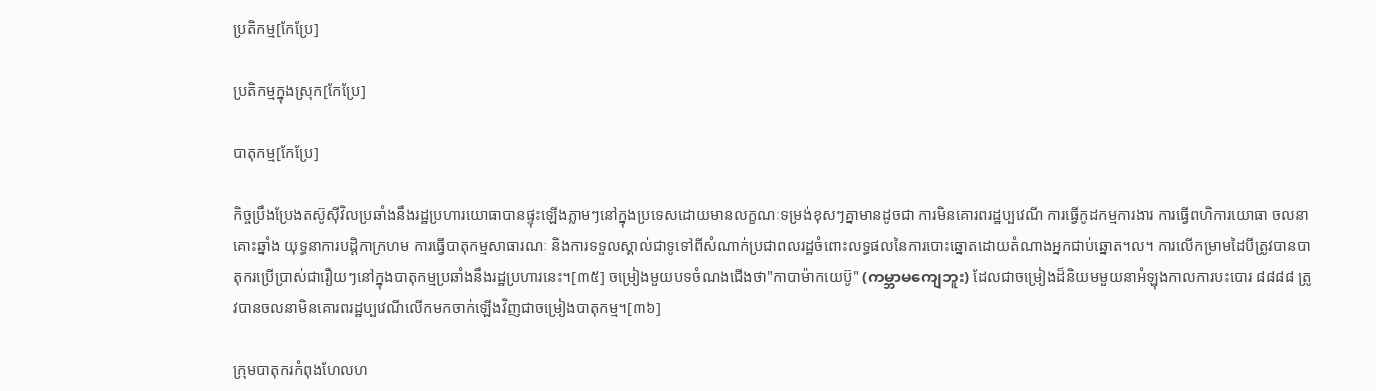ប្រតិកម្ម[កែប្រែ]

ប្រតិកម្មក្នុងស្រុក[កែប្រែ]

បាតុកម្ម[កែប្រែ]

កិច្ចប្រឹងប្រែងតស៊ូស៊ីវិលប្រឆាំងនឹងរដ្ឋប្រហារយោធាបានផ្ទុះឡើងភ្លាមៗនៅក្នុងប្រទេសដោយមានលក្ខណៈទម្រង់ខុសៗគ្នាមានដូចជា ការមិនគោរពរដ្ឋប្បវេណី ការធ្វើកូដកម្មការងារ ការធ្វើពហិការយោធា ចលនាគោះឆ្នាំង យុទ្ធនាការបដ្តិកាក្រហម ការធ្វើបាតុកម្មសាធារណៈ និងការទទួលស្គាល់ជាទូទៅពីសំណាក់ប្រជាពលរដ្ឋចំពោះលទ្ធផលនៃការបោះឆ្នោតដោយតំណាងអ្នកជាប់ឆ្នោត។ល។ ការលើកម្រាមដៃបីត្រូវបានបាតុករប្រើប្រាស់ជារឿយៗនៅក្នុងបាតុកម្មប្រឆាំងនឹងរដ្ឋប្រហារនេះ។[៣៥] ចម្រៀងមួយបទចំណងជើងថា"កាបាម៉ាកយេប៊ូ" (ကမ္ဘာမကျေဘူး) ដែលជាចម្រៀងដ៏និយមមួយនាអំឡុងកាលការបះបោរ ៨៨៨៨ ត្រូវបានចលនាមិនគោរពរដ្ឋប្បវេណីលើកមកចាក់ឡើងវិញជាចម្រៀងបាតុកម្ម។[៣៦]

ក្រុមបាតុករកំពុងហែលហ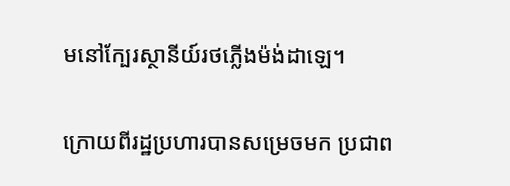មនៅក្បែរស្ថានីយ៍រថភ្លើងម៉ង់ដាឡេ។

ក្រោយពីរដ្ឋប្រហារបានសម្រេចមក ប្រជាព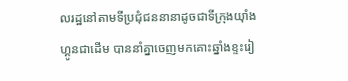លរដ្ឋនៅតាមទីប្រជុំជននានាដូចជាទីក្រុងយ៉ាំងហ្គូនជាដើម បាននាំគ្នាចេញមកគោះឆ្នាំងខ្ទះរៀ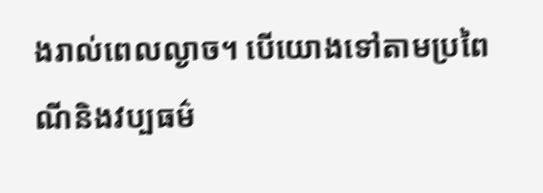ងរាល់ពេលល្ងាច។ បើយោងទៅតាមប្រពៃណីនិងវប្បធម៌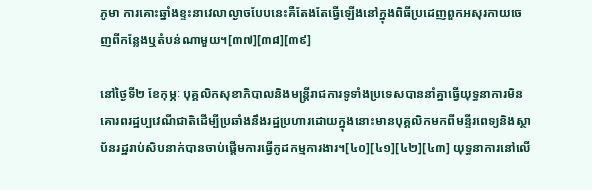ភូមា ការគោះឆ្នាំងខ្ទះនាវេលាល្ងាចបែបនេះគឺតែងតែធ្វើឡើងនៅក្នុងពិធីប្រដេញពួកអសុរកាយចេញពីកន្លែងឬតំបន់ណាមួយ។[៣៧][៣៨][៣៩]

នៅថ្ងៃទី២ ខែកុម្ភៈ បុគ្គលិកសុខាភិបាលនិងមន្រ្តីរាជការទូទាំងប្រទេសបាននាំគ្នាធ្វើយុទ្ធនាការមិនគោរពរដ្ឋប្បវេណីជាតិដើម្បីប្រឆាំងនឹងរដ្ឋប្រហារដោយក្នុងនោះមានបុគ្គលិកមកពីមន្ទីរពេទ្យនិងស្ថាប័នរដ្ឋរាប់សិបនាក់បានចាប់ផ្តើមការធ្វើកូដកម្មការងារ។[៤០][៤១][៤២][៤៣] យុទ្ធនាការនៅលើ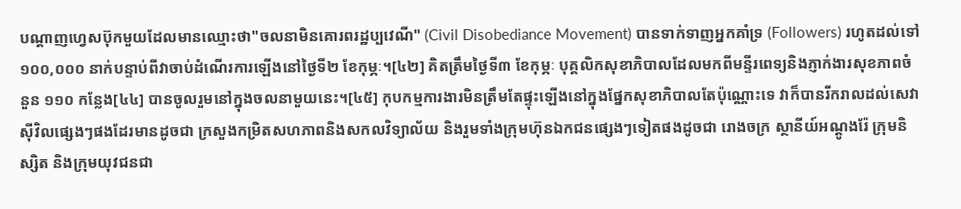បណ្តាញហ្វេសប៊ុកមួយដែលមានឈ្មោះថា"ចលនាមិនគោរពរដ្ឋប្បវេណី" (Civil Disobediance Movement) បានទាក់ទាញអ្នកគាំទ្រ (Followers) រហូតដល់ទៅ ១០០,០០០ នាក់បន្ទាប់ពីវាចាប់ដំណើរការឡើងនៅថ្ងៃទី២ ខែកុម្ភៈ។[៤២] គិតត្រឹមថ្ងៃទី៣ ខែកុម្ភៈ បុគ្គលិកសុខាភិបាលដែលមកពីមន្ទីរពេទ្យនិងភ្ញាក់ងារសុខភាពចំនួន ១១០ កន្លែង[៤៤] បានចូលរួមនៅក្នុងចលនាមួយនេះ។[៤៥] កុបកម្មការងារមិនត្រឹមតែផ្ទុះឡើងនៅក្នុងផ្នែកសុខាភិបាលតែប៉ុណ្ណោះទេ វាក៏បានរីករាលដល់សេវាស៊ីវិលផ្សេងៗផងដែរមានដូចជា ក្រសួងកម្រិតសហភាពនិងសកលវិទ្យាល័យ និងរួមទាំងក្រុមហ៊ុនឯកជនផ្សេងៗទៀតផងដូចជា រោងចក្រ ស្ថានីយ៍អណ្តូងរ៉ែ ក្រុមនិស្សិត និងក្រុមយុវជនជា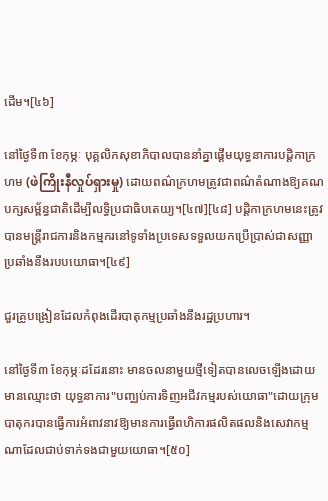ដើម។[៤៦]

នៅថ្ងៃទី៣ ខែកុម្ភៈ បុគ្គលិកសុខាភិបាលបាននាំគ្នាផ្តើមយុទ្ធនាការបដ្តិកាក្រហម (ဖဲကြိုးနီလှုပ်ရှားမှု) ដោយពណ៌ក្រហមត្រូវជាពណ៌តំណាងឱ្យគណបក្សសម្ព័ន្ធជាតិដើម្បីលទ្ធិប្រជាធិបតេយ្យ។[៤៧][៤៨] បដ្តិកាក្រហមនេះត្រូវបានមន្ត្រីរាជការនិងកម្មករនៅទូទាំងប្រទេសទទួលយកប្រើប្រាស់ជាសញ្ញាប្រឆាំងនឹងរបបយោធា។[៤៩]

ជួរគ្រូបង្រៀនដែលកំពុងដើរបាតុកម្មប្រឆាំងនឹងរដ្ឋប្រហារ។

នៅថ្ងៃទី៣ ខែកុម្ភៈដដែរនោះ មានចលនាមួយថ្មីទៀតបានលេចឡើងដោយមានឈ្មោះថា យុទ្ធនាការ"បញ្ឈប់ការទិញអជីវកម្មរបស់យោធា"ដោយក្រុមបាតុករបានធ្វើការអំពាវនាវឱ្យមានការធ្វើពហិការផលិតផលនិងសេវាកម្មណាដែលជាប់ទាក់ទងជាមួយយោធា។[៥០]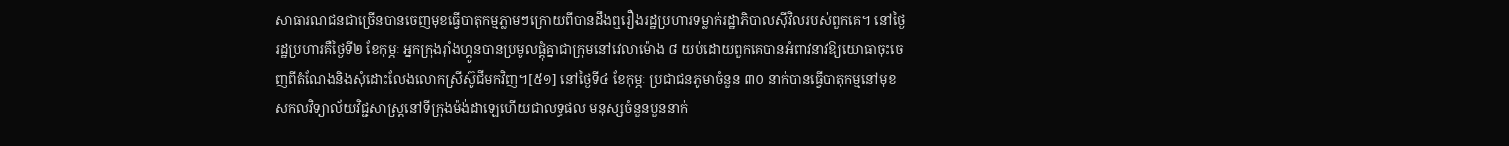សាធារណជនជាច្រើនបានចេញមុខធ្វើបាតុកម្មភ្លាមៗក្រោយពីបានដឹងឮរឿងរដ្ឋប្រហារទម្លាក់រដ្ឋាភិបាលស៊ីវិលរបស់ពួកគេ។ នៅថ្ងៃរដ្ឋប្រហារគឺថ្ងៃទី២ ខែកុម្ភៈ អ្នកក្រុងរ៉ាំងហ្គូនបានប្រមូលផ្តុំគ្នាជាក្រុមនៅវេលាម៉ោង ៨ យប់ដោយពួកគេបានអំពាវនាវឱ្យយោធាចុះចេញពីតំណែងនិងសុំដោះលែងលោកស្រីស៊ូជីមកវិញ។[៥១] នៅថ្ងៃទី៤ ខែកុម្ភៈ ប្រជាជនភូមាចំនួន ៣០ នាក់បានធ្វើបាតុកម្មនៅមុខសកលវិទ្យាល័យវិជ្ជសាស្ត្រនៅទីក្រុងម៉ង់ដាឡេហើយជាលទ្ធផល មនុស្សចំនួនបួននាក់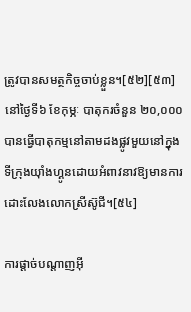ត្រូវបានសមត្ថកិច្ចចាប់ខ្លួន។[៥២][៥៣] នៅថ្ងៃទី៦ ខែកុម្ភៈ បាតុករចំនួន ២០,០០០ បានធ្វើបាតុកម្មនៅតាមដងផ្លូវមួយនៅក្នុងទីក្រុងយ៉ាំងហ្គូនដោយអំពាវនាវឱ្យមានការដោះលែងលោកស្រីស៊ូជី។[៥៤]

ការផ្តាច់បណ្តាញអ៊ី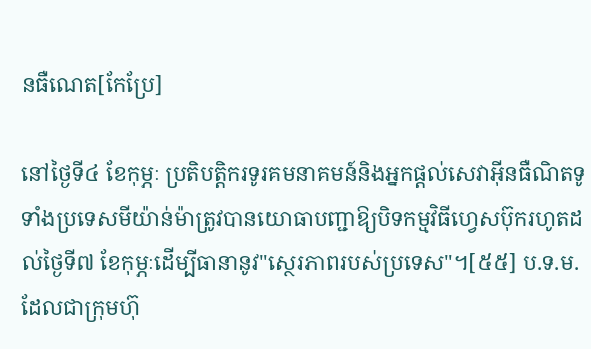នធឺណេត[កែប្រែ]

នៅថ្ងៃទី៤ ខែកុម្ភៈ ប្រតិបត្តិករទូរគមនាគមន៍និងអ្នកផ្តល់សេវាអ៊ីនធឺណិតទូទាំងប្រទេសមីយ៉ាន់ម៉ាត្រូវបានយោធាបញ្ជាឱ្យបិទកម្មវិធីហ្វេសប៊ុករហូតដល់ថ្ងៃទី៧ ខែកុម្ភៈដើម្បីធានានូវ"ស្ថេរភាពរបស់ប្រទេស"។[៥៥] ប.ទ.ម. ដែលជាក្រុមហ៊ុ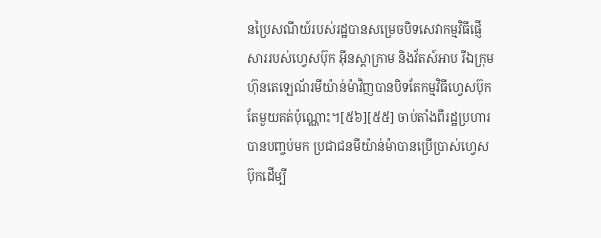នប្រៃសណីយ៍របស់រដ្ឋបានសម្រេចបិទសេវាកម្មវិធីផ្ញើសាររបស់ហ្វេសប៊ុក អ៊ីនស្តាក្រាម និងវ័តស៍អាប រីឯក្រុមហ៊ុនតេឡេណ័រមីយ៉ាន់ម៉ាវិញបានបិទតែកម្មវិធីហ្វេសប៊ុកតែមួយគត់ប៉ុណ្ណោះ។[៥៦][៥៥] ចាប់តាំងពីរដ្ឋប្រហារបានបញ្ចប់មក ប្រជាជនមីយ៉ាន់ម៉ាបានប្រើប្រាស់ហ្វេសប៊ុកដើម្បី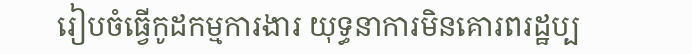រៀបចំធ្វើកូដកម្មការងារ យុទ្ធនាការមិនគោរពរដ្ឋប្ប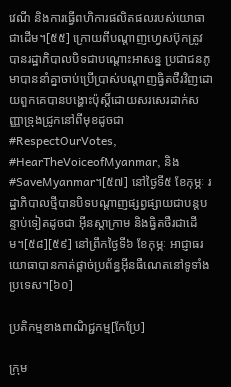វេណី និងការធ្វើពហិការផលិតផលរបស់យោធាជាដើម។[៥៥] ក្រោយពីបណ្តាញហ្វេសប៊ុកត្រូវបានរដ្ឋាភិបាលបិទជាបណ្តោះអាសន្ន ប្រជាជនភូមាបាននាំគ្នាចាប់ប្រើប្រាស់បណ្តាញធ្វិតថឺរវិញដោយពួកគេបានបង្ហោះប៉ុស្តិ៍ដោយសរសេរដាក់សញ្ញាទ្រុងជ្រូកនៅពីមុខដូចជា #RespectOurVotes, #HearTheVoiceofMyanmar, និង #SaveMyanmar។[៥៧] នៅថ្ងៃទី៥ ខែកុម្ភៈ រដ្ឋាភិបាលថ្មីបានបិទបណ្តាញផ្សព្វផ្សាយជាបន្តបន្ទាប់ទៀតដូចជា អ៊ីនស្តាក្រាម និងធ្វិតថឺរជាដើម។[៥៨][៥៩] នៅព្រឹកថ្ងៃទី៦ ខែកុម្ភៈ អាជ្ញាធរយោធាបានកាត់ផ្តាច់ប្រព័ន្ធអ៊ីនធឺណេតនៅទូទាំងប្រទេស។[៦០]

ប្រតិកម្មខាងពាណិជ្ជកម្ម[កែប្រែ]

ក្រុម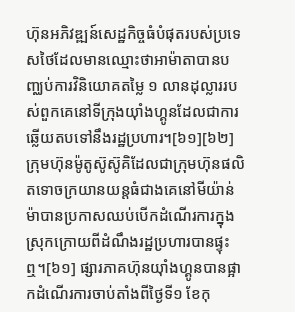ហ៊ុនអភិវឌ្ឍន៍សេដ្ឋកិច្ចធំបំផុតរបស់ប្រទេសថៃដែលមានឈ្មោះថាអាម៉ាតាបានបញ្ឈប់ការវិនិយោគតម្លៃ ១ លានដុល្លាររបស់ពួកគេនៅទីក្រុងយ៉ាំងហ្គូនដែលជាការឆ្លើយតបទៅនឹងរដ្ឋប្រហារ។[៦១][៦២] ក្រុមហ៊ុនម៉ូតូស៊ូស៊ូគិដែលជាក្រុមហ៊ុនផលិតទោចក្រយានយន្តធំជាងគេនៅមីយ៉ាន់ម៉ាបានប្រកាសឈប់បើកដំណើរការក្នុងស្រុកក្រោយពីដំណឹងរដ្ឋប្រហារបានផ្ទុះឮ។[៦១] ផ្សារភាគហ៊ុនយ៉ាំងហ្គូនបានផ្អាកដំណើរការចាប់តាំងពីថ្ងៃទី១ ខែកុ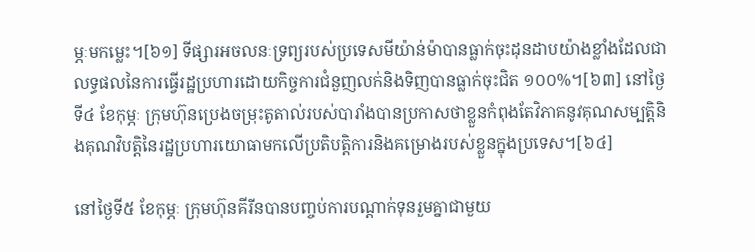ម្ភៈមកម្លេះ។[៦១] ទីផ្សារអចលនៈទ្រព្យរបស់ប្រទេសមីយ៉ាន់ម៉ាបានធ្លាក់ចុះដុនដាបយ៉ាងខ្លាំងដែលជាលទ្ធផលនៃការធ្វើរដ្ឋប្រហារដោយកិច្ចការជំនួញលក់និងទិញបានធ្លាក់ចុះជិត ១០០%។[៦៣] នៅថ្ងៃទី៤ ខែកុម្ភៈ ក្រុមហ៊ុនប្រេងចម្រុះតូតាល់របស់បារាំងបានប្រកាសថាខ្លួនកំពុងតែវិភាគនូវគុណសម្បត្តិនិងគុណវិបត្តិនៃរដ្ឋប្រហារយោធាមកលើប្រតិបត្តិការនិងគម្រោងរបស់ខ្លួនក្នុងប្រទេស។[៦៤]

នៅថ្ងៃទី៥ ខែកុម្ភៈ ក្រុមហ៊ុនគីរីនបានបញ្ចប់ការបណ្តាក់ទុនរួមគ្នាជាមួយ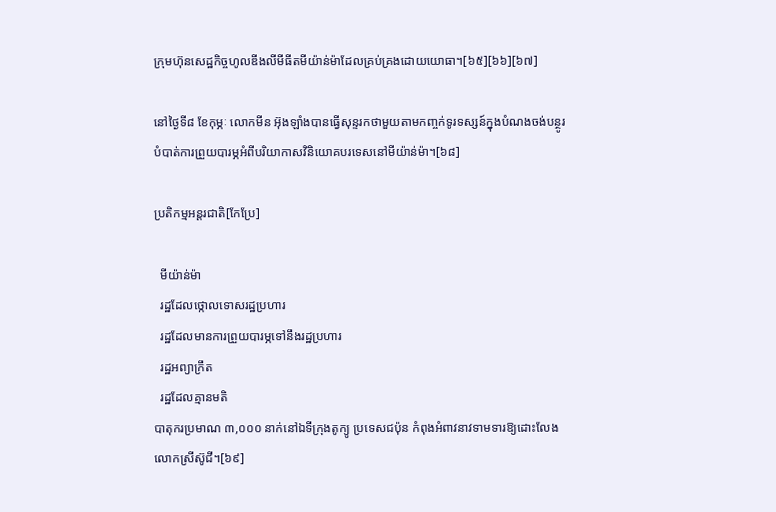ក្រុមហ៊ុនសេដ្ឋកិច្ចហូលឌីងលីមីធីតមីយ៉ាន់ម៉ាដែលគ្រប់គ្រងដោយយោធា។[៦៥][៦៦][៦៧]

នៅថ្ងៃទី៨ ខែកុម្ភៈ លោកមីន អ៊ុងឡាំងបានធ្វើសុន្ទរកថាមួយតាមកញ្ចក់ទូរទស្សន៍ក្នុងបំណងចង់បន្ថូរបំបាត់ការព្រួយបារម្ភអំពីបរិយាកាសវិនិយោគបរទេសនៅមីយ៉ាន់ម៉ា។[៦៨]

ប្រតិកម្មអន្តរជាតិ[កែប្រែ]

  មីយ៉ាន់ម៉ា
  រដ្ឋដែលថ្កោលទោសរដ្ឋប្រហារ
  រដ្ឋដែលមានការព្រួយបារម្ភទៅនឹងរដ្ឋប្រហារ
  រដ្ឋអព្យាក្រឹត
  រដ្ឋដែលគ្មានមតិ
បាតុករប្រមាណ ៣,០០០ នាក់នៅឯទីក្រុងតូក្យូ ប្រទេសជប៉ុន កំពុងអំពាវនាវទាមទារឱ្យដោះលែងលោកស្រីស៊ូជី។[៦៩]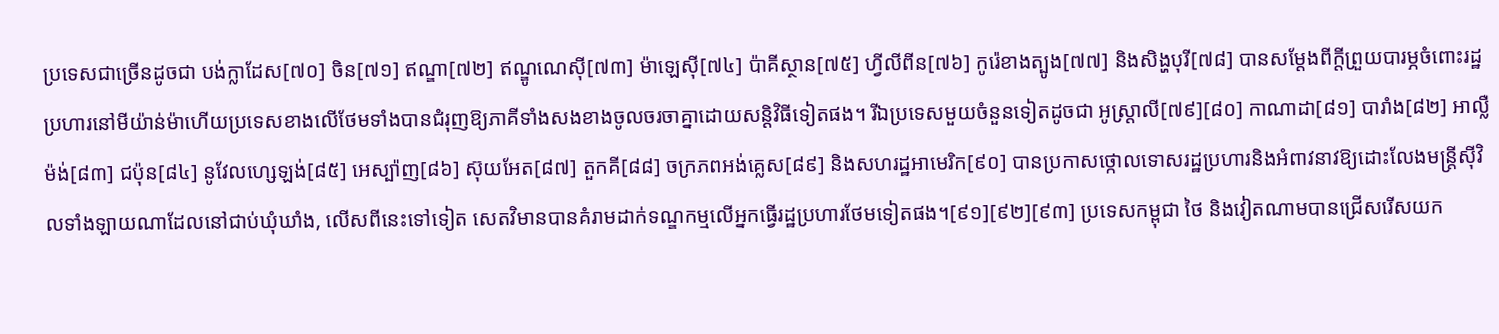ប្រទេសជាច្រើនដូចជា បង់ក្លាដែស[៧០] ចិន[៧១] ឥណ្ឌា[៧២] ឥណ្ឌូណេស៊ី[៧៣] ម៉ាឡេស៊ី[៧៤] ប៉ាគីស្ថាន[៧៥] ហ្វីលីពីន[៧៦] កូរ៉េខាងត្បូង[៧៧] និងសិង្ហបុរី[៧៨] បានសម្តែងពីក្ដីព្រួយបារម្ភចំពោះរដ្ឋប្រហារនៅមីយ៉ាន់ម៉ាហើយប្រទេសខាងលើថែមទាំងបានជំរុញឱ្យភាគីទាំងសងខាងចូលចរចាគ្នាដោយសន្តិវិធីទៀតផង។ រីឯប្រទេសមួយចំនួនទៀតដូចជា អូស្ត្រាលី[៧៩][៨០] កាណាដា[៨១] បារាំង[៨២] អាល្លឺម៉ង់[៨៣] ជប៉ុន[៨៤] នូវែលហ្សេឡង់[៨៥] អេស្ប៉ាញ[៨៦] ស៊ុយអែត[៨៧] តួកគី[៨៨] ចក្រភពអង់គ្លេស[៨៩] និងសហរដ្ឋអាមេរិក[៩០] បានប្រកាសថ្កោលទោសរដ្ឋប្រហារនិងអំពាវនាវឱ្យដោះលែងមន្ត្រីស៊ីវិលទាំងឡាយណាដែលនៅជាប់ឃុំឃាំង, លើសពីនេះទៅទៀត សេតវិមានបានគំរាមដាក់ទណ្ឌកម្មលើអ្នកធ្វើរដ្ឋប្រហារថែមទៀតផង។[៩១][៩២][៩៣] ប្រទេសកម្ពុជា ថៃ និងវៀតណាមបានជ្រើសរើសយក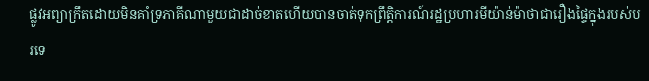ផ្លូវអព្យាក្រឹតដោយមិនគាំទ្រភាគីណាមួយជាដាច់ខាតហើយបានចាត់ទុកព្រឹត្តិការណ៍រដ្ឋប្រហារមីយ៉ាន់ម៉ាថាជារឿងផ្ទៃក្នុងរបស់បរទេ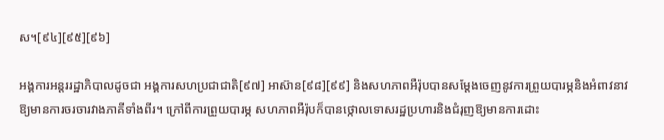ស។[៩៤][៩៥][៩៦]

អង្គការអន្តររដ្ឋាភិបាលដូចជា អង្គការសហប្រជាជាតិ[៩៧] អាស៊ាន[៩៨][៩៩] និងសហភាពអឺរ៉ុបបានសម្តែងចេញនូវការព្រួយបារម្ភនិងអំពាវនាវឱ្យមានការចរចារវាងភាគីទាំងពីរ។ ក្រៅពីការព្រួយបារម្ភ សហភាពអឺរ៉ុបក៏បានថ្កោលទោសរដ្ឋប្រហារនិងជំរុញឱ្យមានការដោះ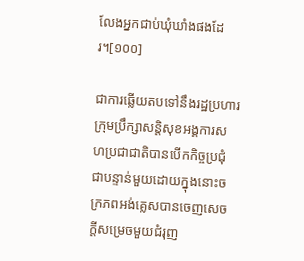លែងអ្នកជាប់ឃុំឃាំងផងដែរ។[១០០]

ជាការឆ្លើយតបទៅនឹងរដ្ឋប្រហារ ក្រុមប្រឹក្សាសន្តិសុខអង្គការសហប្រជាជាតិបានបើកកិច្ចប្រជុំជាបន្ទាន់មួយដោយក្នុងនោះចក្រភពអង់គ្លេសបានចេញសេចក្តីសម្រេចមួយជំរុញ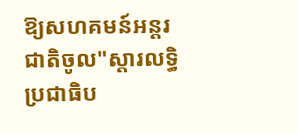ឱ្យសហគមន៍អន្តរជាតិចូល"ស្តារលទ្ធិប្រជាធិប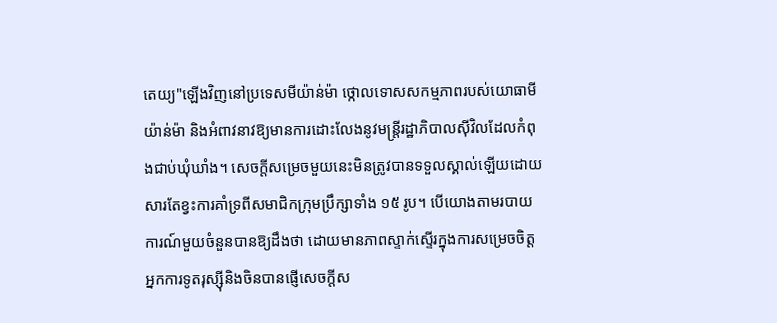តេយ្យ"ឡើងវិញនៅប្រទេសមីយ៉ាន់ម៉ា ថ្កោលទោសសកម្មភាពរបស់យោធាមីយ៉ាន់ម៉ា និងអំពាវនាវឱ្យមានការដោះលែងនូវមន្ត្រីរដ្ឋាភិបាលស៊ីវិលដែលកំពុងជាប់ឃុំឃាំង។ សេចក្តីសម្រេចមួយនេះមិនត្រូវបានទទួលស្គាល់ឡើយដោយសារតែខ្វះការគាំទ្រពីសមាជិកក្រុមប្រឹក្សាទាំង ១៥ រូប។ បើយោងតាមរបាយការណ៍មួយចំនួនបានឱ្យដឹងថា ដោយមានភាពស្ទាក់ស្ទើរក្នុងការសម្រេចចិត្ត អ្នកការទូតរុស្ស៊ីនិងចិនបានផ្ញើសេចក្តីស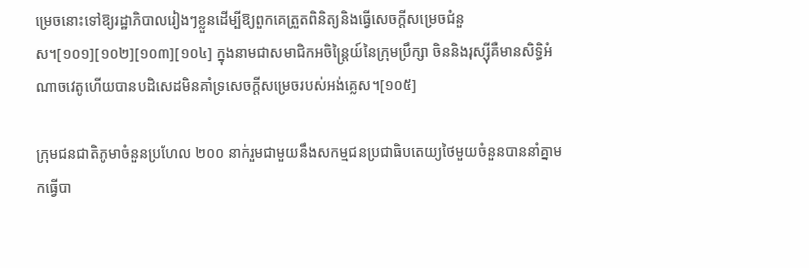ម្រេចនោះទៅឱ្យរដ្ឋាភិបាលរៀងៗខ្លួនដើម្បីឱ្យពួកគេត្រួតពិនិត្យនិងធ្វើសេចក្តីសម្រេចជំនួស។[១០១][១០២][១០៣][១០៤] ក្នុងនាមជាសមាជិកអចិន្ត្រៃយ៍នៃក្រុមប្រឹក្សា ចិននិងរុស្ស៊ីគឺមានសិទ្ធិអំណាចវេតូហើយបានបដិសេដមិនគាំទ្រសេចក្តីសម្រេចរបស់អង់គ្លេស។[១០៥]

ក្រុមជនជាតិភូមាចំនួនប្រហែល ២០០ នាក់រួមជាមួយនឹងសកម្មជនប្រជាធិបតេយ្យថៃមួយចំនួនបាននាំគ្នាមកធ្វើបា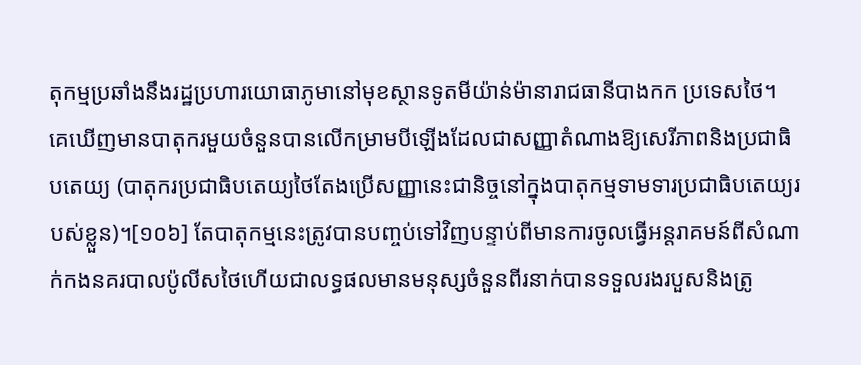តុកម្មប្រឆាំងនឹងរដ្ឋប្រហារយោធាភូមានៅមុខស្ថានទូតមីយ៉ាន់ម៉ានារាជធានីបាងកក ប្រទេសថៃ។ គេឃើញមានបាតុករមួយចំនួនបានលើកម្រាមបីឡើងដែលជាសញ្ញាតំណាងឱ្យសេរីភាពនិងប្រជាធិបតេយ្យ (បាតុករប្រជាធិបតេយ្យថៃតែងប្រើសញ្ញានេះជានិច្ចនៅក្នុងបាតុកម្មទាមទារប្រជាធិបតេយ្យរបស់ខ្លួន)។[១០៦] តែបាតុកម្មនេះត្រូវបានបញ្ចប់ទៅវិញបន្ទាប់ពីមានការចូលធ្វើអន្តរាគមន៍ពីសំណាក់កងនគរបាលប៉ូលីសថៃហើយជាលទ្ធផលមានមនុស្សចំនួនពីរនាក់បានទទួលរងរបួសនិងត្រូ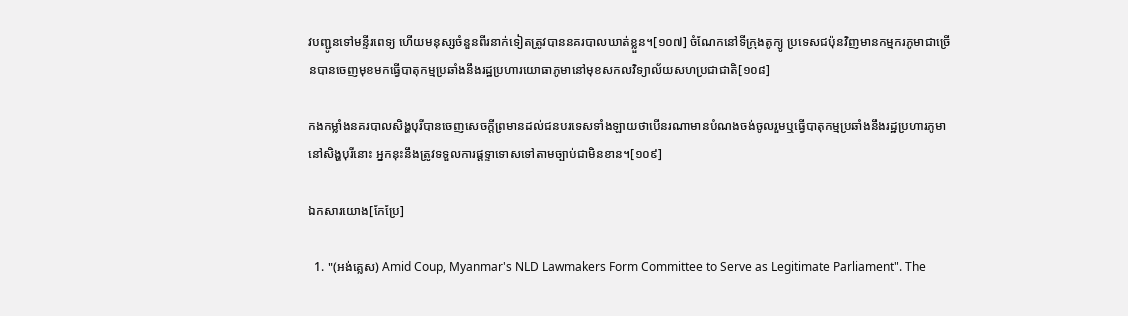វបញ្ជូនទៅមន្ទីរពេទ្យ ហើយមនុស្សចំនួនពីរនាក់ទៀតត្រូវបាននគរបាលឃាត់ខ្លួន។[១០៧] ចំណែកនៅទីក្រុងតូក្យូ ប្រទេសជប៉ុនវិញមានកម្មករភូមាជាច្រើនបានចេញមុខមកធ្វើបាតុកម្មប្រឆាំងនឹងរដ្ឋប្រហារយោធាភូមានៅមុខសកលវិទ្យាល័យសហប្រជាជាតិ[១០៨]

កងកម្លាំងនគរបាលសិង្ហបុរីបានចេញសេចក្តីព្រមានដល់ជនបរទេសទាំងឡាយថាបើនរណាមានបំណងចង់ចូលរួមឬធ្វើបាតុកម្មប្រឆាំងនឹងរដ្ឋប្រហារភូមានៅសិង្ហបុរីនោះ អ្នកនុះនឹងត្រូវទទួលការផ្តទ្ទាទោសទៅតាមច្បាប់ជាមិនខាន។[១០៩]

ឯកសារយោង[កែប្រែ]

  1. "(អង់គ្លេស) Amid Coup, Myanmar's NLD Lawmakers Form Committee to Serve as Legitimate Parliament". The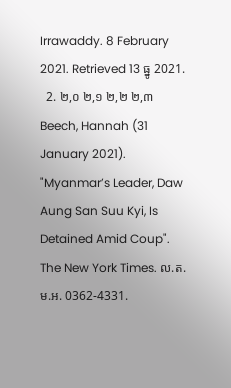Irrawaddy. 8 February 2021. Retrieved 13 ធ្នូ 2021.
  2. ២,០ ២,១ ២,២ ២,៣ Beech, Hannah (31 January 2021). "Myanmar’s Leader, Daw Aung San Suu Kyi, Is Detained Amid Coup". The New York Times. ល.ត.ម.អ. 0362-4331.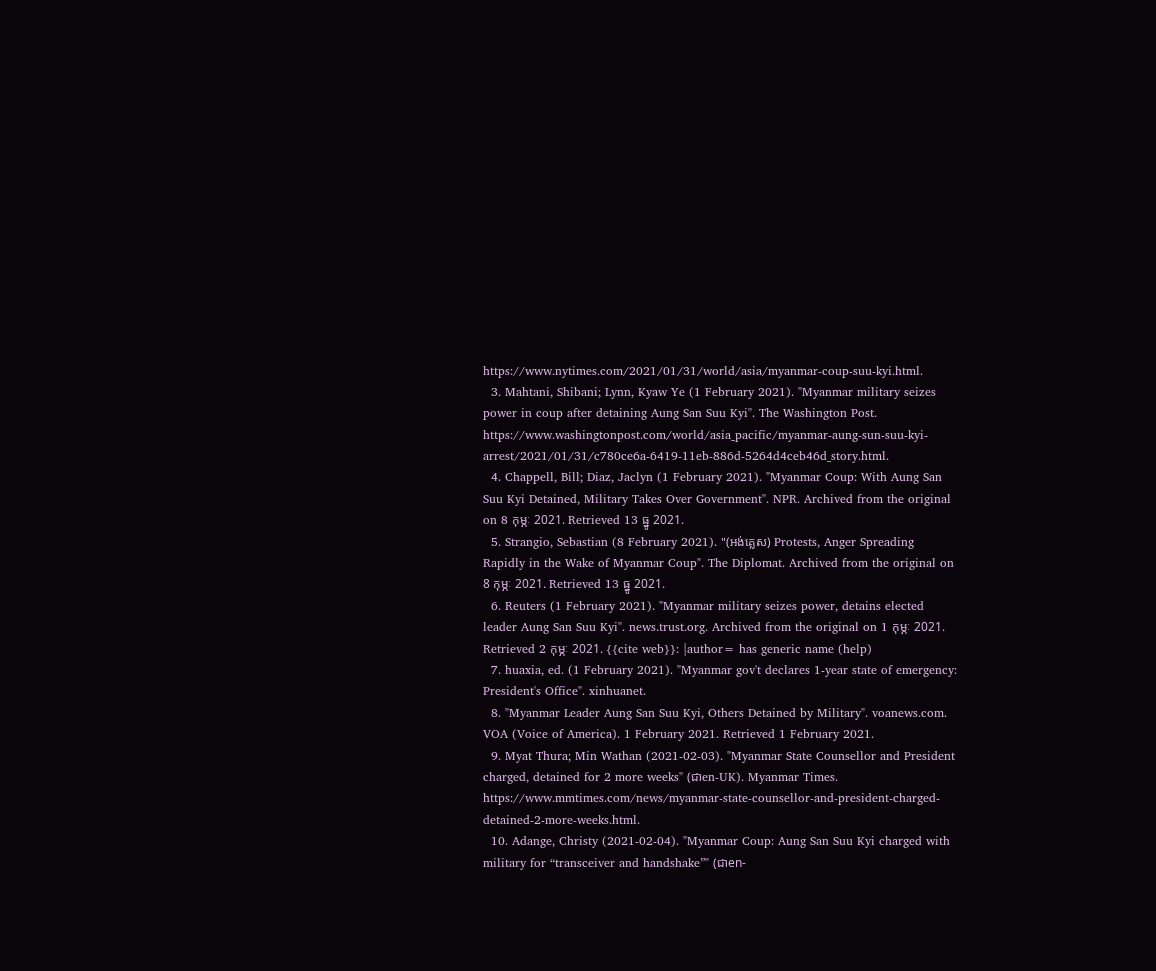https://www.nytimes.com/2021/01/31/world/asia/myanmar-coup-suu-kyi.html.
  3. Mahtani, Shibani; Lynn, Kyaw Ye (1 February 2021). "Myanmar military seizes power in coup after detaining Aung San Suu Kyi". The Washington Post. https://www.washingtonpost.com/world/asia_pacific/myanmar-aung-sun-suu-kyi-arrest/2021/01/31/c780ce6a-6419-11eb-886d-5264d4ceb46d_story.html.
  4. Chappell, Bill; Diaz, Jaclyn (1 February 2021). "Myanmar Coup: With Aung San Suu Kyi Detained, Military Takes Over Government". NPR. Archived from the original on 8 កុម្ភៈ 2021. Retrieved 13 ធ្នូ 2021.
  5. Strangio, Sebastian (8 February 2021). "(អង់គ្លេស) Protests, Anger Spreading Rapidly in the Wake of Myanmar Coup". The Diplomat. Archived from the original on 8 កុម្ភៈ 2021. Retrieved 13 ធ្នូ 2021.
  6. Reuters (1 February 2021). "Myanmar military seizes power, detains elected leader Aung San Suu Kyi". news.trust.org. Archived from the original on 1 កុម្ភៈ 2021. Retrieved 2 កុម្ភៈ 2021. {{cite web}}: |author= has generic name (help)
  7. huaxia, ed. (1 February 2021). "Myanmar gov't declares 1-year state of emergency: President's Office". xinhuanet.
  8. "Myanmar Leader Aung San Suu Kyi, Others Detained by Military". voanews.com. VOA (Voice of America). 1 February 2021. Retrieved 1 February 2021.
  9. Myat Thura; Min Wathan (2021-02-03). "Myanmar State Counsellor and President charged, detained for 2 more weeks" (ជាen-UK). Myanmar Times. https://www.mmtimes.com/news/myanmar-state-counsellor-and-president-charged-detained-2-more-weeks.html.
  10. Adange, Christy (2021-02-04). "Myanmar Coup: Aung San Suu Kyi charged with military for “transceiver and handshake”" (ជាen-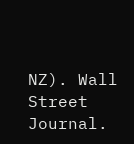NZ). Wall Street Journal.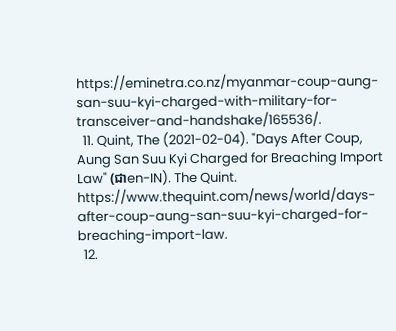https://eminetra.co.nz/myanmar-coup-aung-san-suu-kyi-charged-with-military-for-transceiver-and-handshake/165536/.
  11. Quint, The (2021-02-04). "Days After Coup, Aung San Suu Kyi Charged for Breaching Import Law" (ជាen-IN). The Quint. https://www.thequint.com/news/world/days-after-coup-aung-san-suu-kyi-charged-for-breaching-import-law.
  12.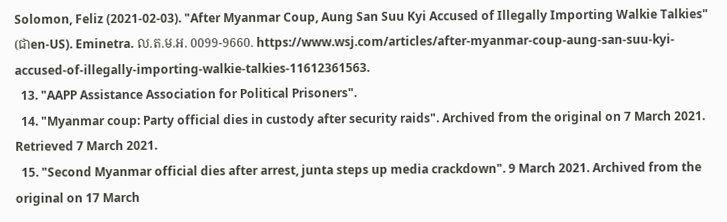Solomon, Feliz (2021-02-03). "After Myanmar Coup, Aung San Suu Kyi Accused of Illegally Importing Walkie Talkies" (ជាen-US). Eminetra. ល.ត.ម.អ. 0099-9660. https://www.wsj.com/articles/after-myanmar-coup-aung-san-suu-kyi-accused-of-illegally-importing-walkie-talkies-11612361563.
  13. "AAPP Assistance Association for Political Prisoners".
  14. "Myanmar coup: Party official dies in custody after security raids". Archived from the original on 7 March 2021. Retrieved 7 March 2021.
  15. "Second Myanmar official dies after arrest, junta steps up media crackdown". 9 March 2021. Archived from the original on 17 March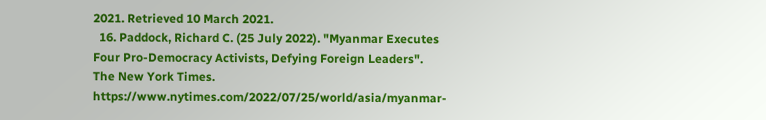2021. Retrieved 10 March 2021.
  16. Paddock, Richard C. (25 July 2022). "Myanmar Executes Four Pro-Democracy Activists, Defying Foreign Leaders". The New York Times. https://www.nytimes.com/2022/07/25/world/asia/myanmar-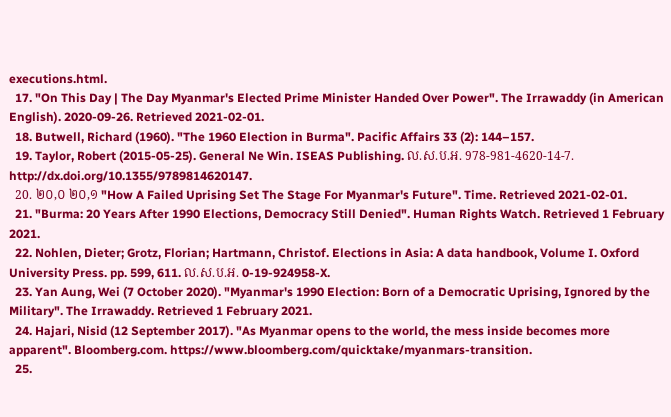executions.html.
  17. "On This Day | The Day Myanmar's Elected Prime Minister Handed Over Power". The Irrawaddy (in American English). 2020-09-26. Retrieved 2021-02-01.
  18. Butwell, Richard (1960). "The 1960 Election in Burma". Pacific Affairs 33 (2): 144–157.
  19. Taylor, Robert (2015-05-25). General Ne Win. ISEAS Publishing. ល.ស.ប.អ. 978-981-4620-14-7. http://dx.doi.org/10.1355/9789814620147.
  20. ២០,០ ២០,១ "How A Failed Uprising Set The Stage For Myanmar's Future". Time. Retrieved 2021-02-01.
  21. "Burma: 20 Years After 1990 Elections, Democracy Still Denied". Human Rights Watch. Retrieved 1 February 2021.
  22. Nohlen, Dieter; Grotz, Florian; Hartmann, Christof. Elections in Asia: A data handbook, Volume I. Oxford University Press. pp. 599, 611. ល.ស.ប.អ. 0-19-924958-X.
  23. Yan Aung, Wei (7 October 2020). "Myanmar's 1990 Election: Born of a Democratic Uprising, Ignored by the Military". The Irrawaddy. Retrieved 1 February 2021.
  24. Hajari, Nisid (12 September 2017). "As Myanmar opens to the world, the mess inside becomes more apparent". Bloomberg.com. https://www.bloomberg.com/quicktake/myanmars-transition.
  25.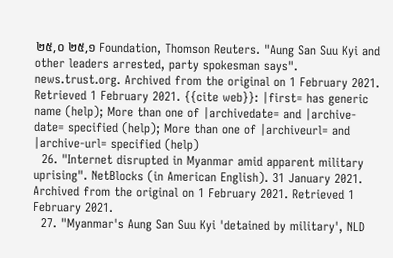២៥,០ ២៥,១ Foundation, Thomson Reuters. "Aung San Suu Kyi and other leaders arrested, party spokesman says". news.trust.org. Archived from the original on 1 February 2021. Retrieved 1 February 2021. {{cite web}}: |first= has generic name (help); More than one of |archivedate= and |archive-date= specified (help); More than one of |archiveurl= and |archive-url= specified (help)
  26. "Internet disrupted in Myanmar amid apparent military uprising". NetBlocks (in American English). 31 January 2021. Archived from the original on 1 February 2021. Retrieved 1 February 2021.
  27. "Myanmar's Aung San Suu Kyi 'detained by military', NLD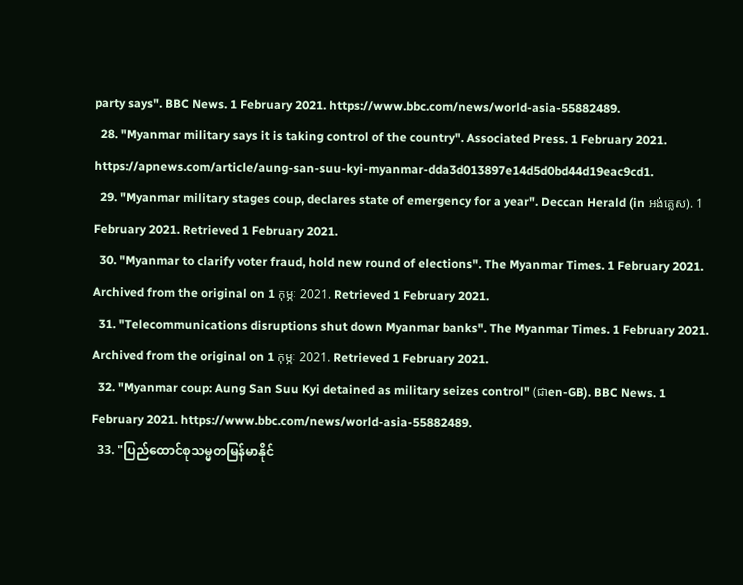party says". BBC News. 1 February 2021. https://www.bbc.com/news/world-asia-55882489.
  28. "Myanmar military says it is taking control of the country". Associated Press. 1 February 2021. https://apnews.com/article/aung-san-suu-kyi-myanmar-dda3d013897e14d5d0bd44d19eac9cd1.
  29. "Myanmar military stages coup, declares state of emergency for a year". Deccan Herald (in អង់គ្លេស). 1 February 2021. Retrieved 1 February 2021.
  30. "Myanmar to clarify voter fraud, hold new round of elections". The Myanmar Times. 1 February 2021. Archived from the original on 1 កុម្ភៈ 2021. Retrieved 1 February 2021.
  31. "Telecommunications disruptions shut down Myanmar banks". The Myanmar Times. 1 February 2021. Archived from the original on 1 កុម្ភៈ 2021. Retrieved 1 February 2021.
  32. "Myanmar coup: Aung San Suu Kyi detained as military seizes control" (ជាen-GB). BBC News. 1 February 2021. https://www.bbc.com/news/world-asia-55882489.
  33. "ပြည်ထောင်စုသမ္မတမြန်မာနိုင်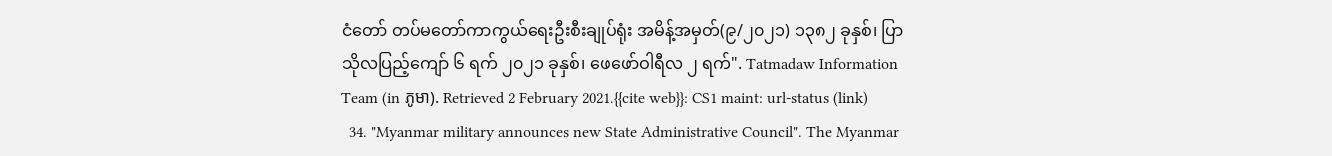ငံတော် တပ်မတော်ကာကွယ်ရေးဦးစီးချုပ်ရုံး အမိန့်အမှတ်(၉/၂၀၂၁) ၁၃၈၂ ခုနှစ်၊ ပြာသိုလပြည့်ကျော် ၆ ရက် ၂၀၂၁ ခုနှစ်၊ ဖေဖော်ဝါရီလ ၂ ရက်". Tatmadaw Information Team (in ភូមា). Retrieved 2 February 2021.{{cite web}}: CS1 maint: url-status (link)
  34. "Myanmar military announces new State Administrative Council". The Myanmar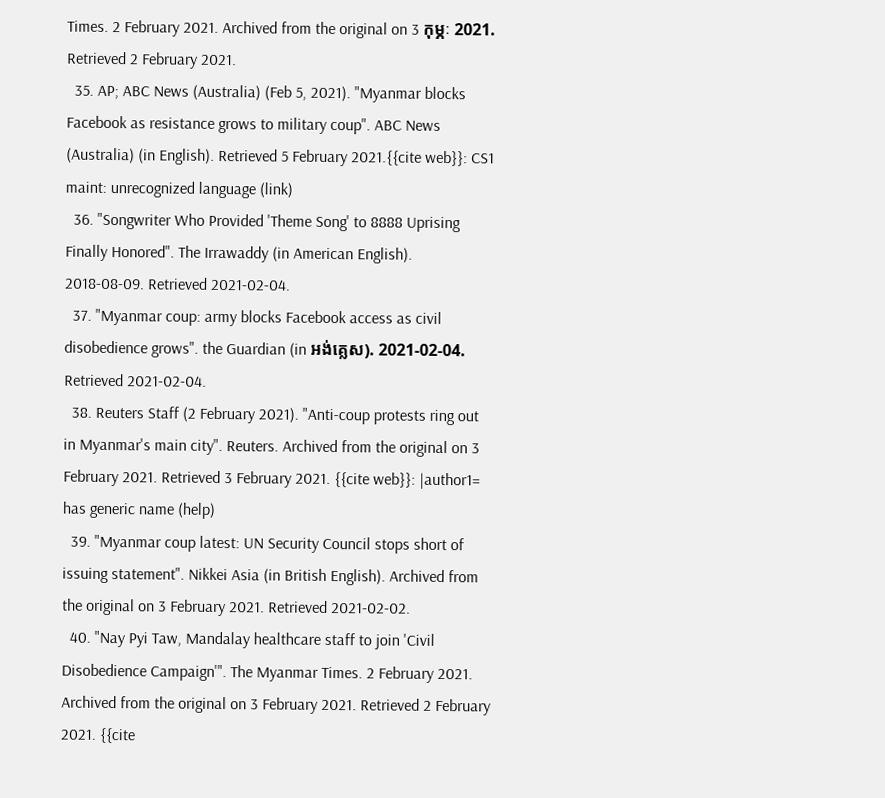Times. 2 February 2021. Archived from the original on 3 កុម្ភៈ 2021. Retrieved 2 February 2021.
  35. AP; ABC News (Australia) (Feb 5, 2021). "Myanmar blocks Facebook as resistance grows to military coup". ABC News (Australia) (in English). Retrieved 5 February 2021.{{cite web}}: CS1 maint: unrecognized language (link)
  36. "Songwriter Who Provided 'Theme Song' to 8888 Uprising Finally Honored". The Irrawaddy (in American English). 2018-08-09. Retrieved 2021-02-04.
  37. "Myanmar coup: army blocks Facebook access as civil disobedience grows". the Guardian (in អង់គ្លេស). 2021-02-04. Retrieved 2021-02-04.
  38. Reuters Staff (2 February 2021). "Anti-coup protests ring out in Myanmar's main city". Reuters. Archived from the original on 3 February 2021. Retrieved 3 February 2021. {{cite web}}: |author1= has generic name (help)
  39. "Myanmar coup latest: UN Security Council stops short of issuing statement". Nikkei Asia (in British English). Archived from the original on 3 February 2021. Retrieved 2021-02-02.
  40. "Nay Pyi Taw, Mandalay healthcare staff to join 'Civil Disobedience Campaign'". The Myanmar Times. 2 February 2021. Archived from the original on 3 February 2021. Retrieved 2 February 2021. {{cite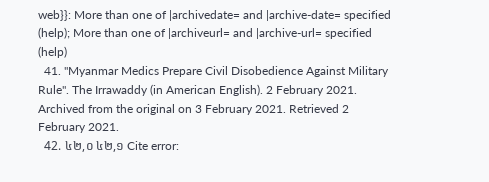web}}: More than one of |archivedate= and |archive-date= specified (help); More than one of |archiveurl= and |archive-url= specified (help)
  41. "Myanmar Medics Prepare Civil Disobedience Against Military Rule". The Irrawaddy (in American English). 2 February 2021. Archived from the original on 3 February 2021. Retrieved 2 February 2021.
  42. ៤២,០ ៤២,១ Cite error: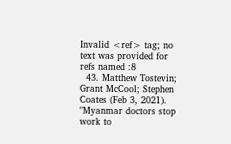Invalid <ref> tag; no text was provided for refs named :8
  43. Matthew Tostevin; Grant McCool; Stephen Coates (Feb 3, 2021). "Myanmar doctors stop work to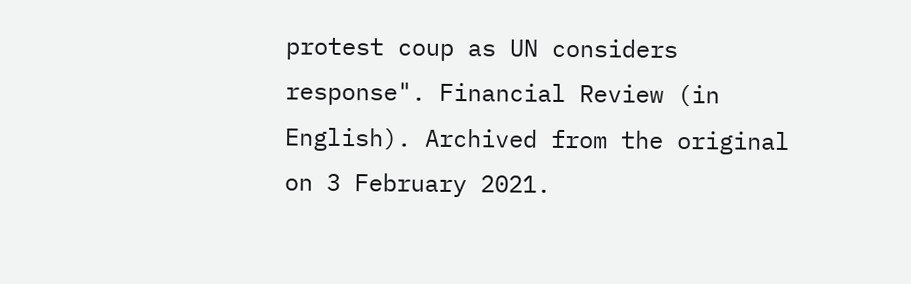protest coup as UN considers response". Financial Review (in English). Archived from the original on 3 February 2021.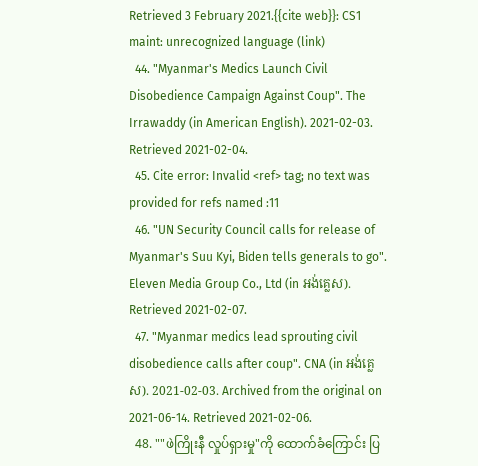Retrieved 3 February 2021.{{cite web}}: CS1 maint: unrecognized language (link)
  44. "Myanmar's Medics Launch Civil Disobedience Campaign Against Coup". The Irrawaddy (in American English). 2021-02-03. Retrieved 2021-02-04.
  45. Cite error: Invalid <ref> tag; no text was provided for refs named :11
  46. "UN Security Council calls for release of Myanmar's Suu Kyi, Biden tells generals to go". Eleven Media Group Co., Ltd (in អង់គ្លេស). Retrieved 2021-02-07.
  47. "Myanmar medics lead sprouting civil disobedience calls after coup". CNA (in អង់គ្លេស). 2021-02-03. Archived from the original on 2021-06-14. Retrieved 2021-02-06.
  48. ""ဖဲကြိုးနီ လှုပ်ရှားမှု"ကို ထောက်ခံကြောင်း ပြ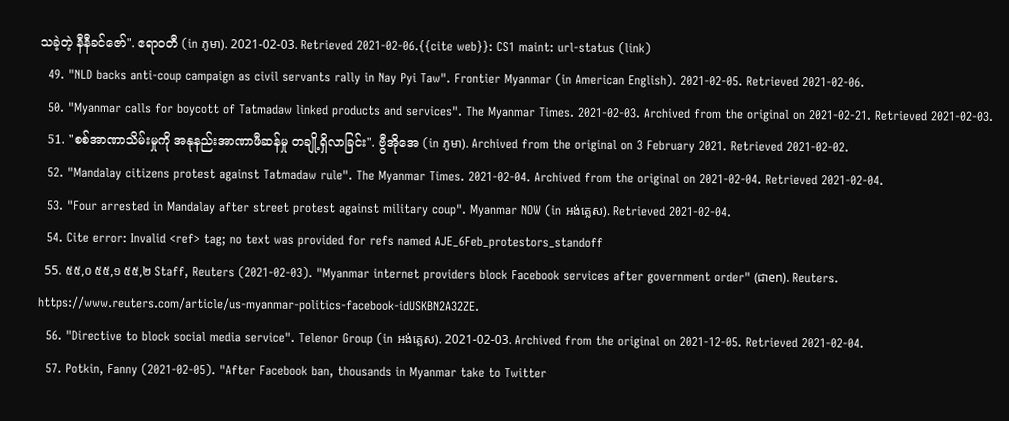သခဲ့တဲ့ နီနီခင်ဇော်". ဧရာဝတီ (in ភូមា). 2021-02-03. Retrieved 2021-02-06.{{cite web}}: CS1 maint: url-status (link)
  49. "NLD backs anti-coup campaign as civil servants rally in Nay Pyi Taw". Frontier Myanmar (in American English). 2021-02-05. Retrieved 2021-02-06.
  50. "Myanmar calls for boycott of Tatmadaw linked products and services". The Myanmar Times. 2021-02-03. Archived from the original on 2021-02-21. Retrieved 2021-02-03.
  51. "စစ်အာဏာသိမ်းမှုကို အနုနည်းအာဏာဖီဆန်မှု တချို့ရှိလာခြင်း". ဗွီအိုအေ (in ភូមា). Archived from the original on 3 February 2021. Retrieved 2021-02-02.
  52. "Mandalay citizens protest against Tatmadaw rule". The Myanmar Times. 2021-02-04. Archived from the original on 2021-02-04. Retrieved 2021-02-04.
  53. "Four arrested in Mandalay after street protest against military coup". Myanmar NOW (in អង់គ្លេស). Retrieved 2021-02-04.
  54. Cite error: Invalid <ref> tag; no text was provided for refs named AJE_6Feb_protestors_standoff
  55. ៥៥,០ ៥៥,១ ៥៥,២ Staff, Reuters (2021-02-03). "Myanmar internet providers block Facebook services after government order" (ជាen). Reuters. https://www.reuters.com/article/us-myanmar-politics-facebook-idUSKBN2A32ZE.
  56. "Directive to block social media service". Telenor Group (in អង់គ្លេស). 2021-02-03. Archived from the original on 2021-12-05. Retrieved 2021-02-04.
  57. Potkin, Fanny (2021-02-05). "After Facebook ban, thousands in Myanmar take to Twitter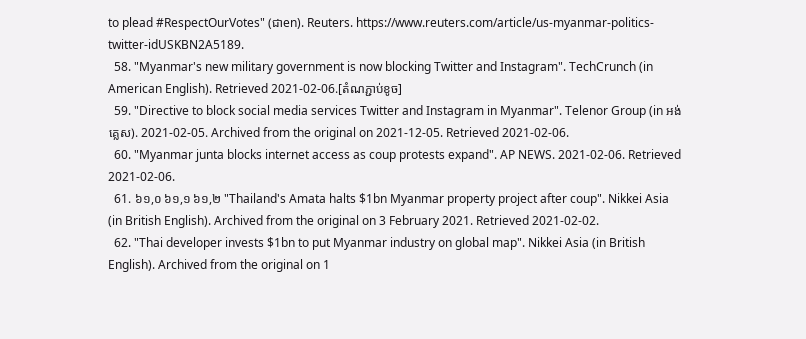to plead #RespectOurVotes" (ជាen). Reuters. https://www.reuters.com/article/us-myanmar-politics-twitter-idUSKBN2A5189.
  58. "Myanmar's new military government is now blocking Twitter and Instagram". TechCrunch (in American English). Retrieved 2021-02-06.[តំណភ្ជាប់ខូច]
  59. "Directive to block social media services Twitter and Instagram in Myanmar". Telenor Group (in អង់គ្លេស). 2021-02-05. Archived from the original on 2021-12-05. Retrieved 2021-02-06.
  60. "Myanmar junta blocks internet access as coup protests expand". AP NEWS. 2021-02-06. Retrieved 2021-02-06.
  61. ៦១,០ ៦១,១ ៦១,២ "Thailand's Amata halts $1bn Myanmar property project after coup". Nikkei Asia (in British English). Archived from the original on 3 February 2021. Retrieved 2021-02-02.
  62. "Thai developer invests $1bn to put Myanmar industry on global map". Nikkei Asia (in British English). Archived from the original on 1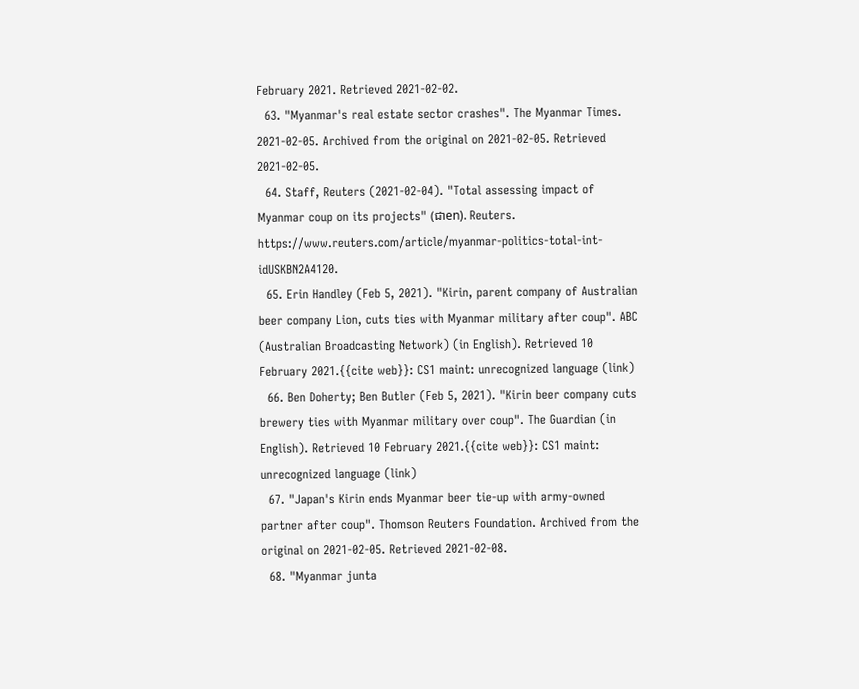February 2021. Retrieved 2021-02-02.
  63. "Myanmar's real estate sector crashes". The Myanmar Times. 2021-02-05. Archived from the original on 2021-02-05. Retrieved 2021-02-05.
  64. Staff, Reuters (2021-02-04). "Total assessing impact of Myanmar coup on its projects" (ជាen). Reuters. https://www.reuters.com/article/myanmar-politics-total-int-idUSKBN2A4120.
  65. Erin Handley (Feb 5, 2021). "Kirin, parent company of Australian beer company Lion, cuts ties with Myanmar military after coup". ABC (Australian Broadcasting Network) (in English). Retrieved 10 February 2021.{{cite web}}: CS1 maint: unrecognized language (link)
  66. Ben Doherty; Ben Butler (Feb 5, 2021). "Kirin beer company cuts brewery ties with Myanmar military over coup". The Guardian (in English). Retrieved 10 February 2021.{{cite web}}: CS1 maint: unrecognized language (link)
  67. "Japan's Kirin ends Myanmar beer tie-up with army-owned partner after coup". Thomson Reuters Foundation. Archived from the original on 2021-02-05. Retrieved 2021-02-08.
  68. "Myanmar junta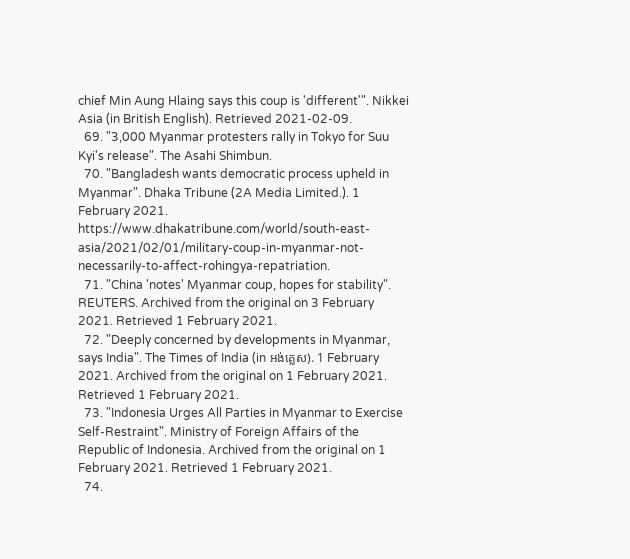chief Min Aung Hlaing says this coup is 'different'". Nikkei Asia (in British English). Retrieved 2021-02-09.
  69. "3,000 Myanmar protesters rally in Tokyo for Suu Kyi's release". The Asahi Shimbun.
  70. "Bangladesh wants democratic process upheld in Myanmar". Dhaka Tribune (2A Media Limited.). 1 February 2021. https://www.dhakatribune.com/world/south-east-asia/2021/02/01/military-coup-in-myanmar-not-necessarily-to-affect-rohingya-repatriation.
  71. "China 'notes' Myanmar coup, hopes for stability". REUTERS. Archived from the original on 3 February 2021. Retrieved 1 February 2021.
  72. "Deeply concerned by developments in Myanmar, says India". The Times of India (in អង់គ្លេស). 1 February 2021. Archived from the original on 1 February 2021. Retrieved 1 February 2021.
  73. "Indonesia Urges All Parties in Myanmar to Exercise Self-Restraint". Ministry of Foreign Affairs of the Republic of Indonesia. Archived from the original on 1 February 2021. Retrieved 1 February 2021.
  74.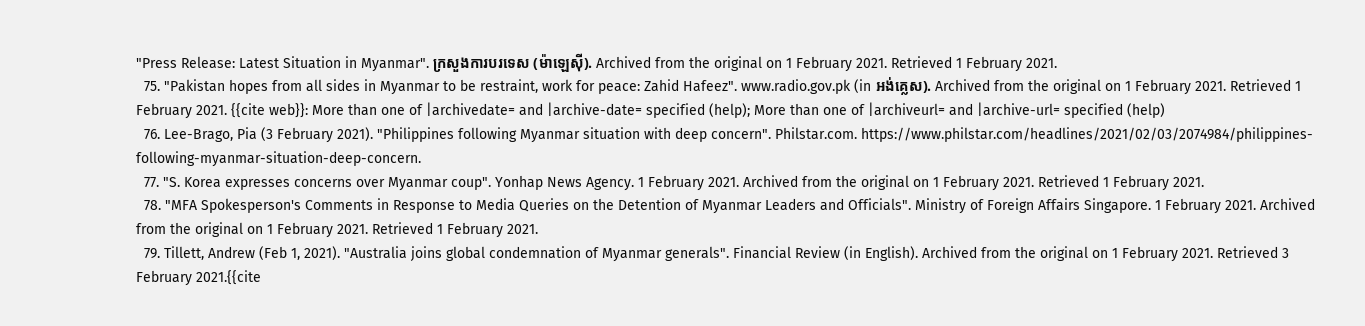"Press Release: Latest Situation in Myanmar". ក្រសួងការបរទេស (ម៉ាឡេស៊ី). Archived from the original on 1 February 2021. Retrieved 1 February 2021.
  75. "Pakistan hopes from all sides in Myanmar to be restraint, work for peace: Zahid Hafeez". www.radio.gov.pk (in អង់គ្លេស). Archived from the original on 1 February 2021. Retrieved 1 February 2021. {{cite web}}: More than one of |archivedate= and |archive-date= specified (help); More than one of |archiveurl= and |archive-url= specified (help)
  76. Lee-Brago, Pia (3 February 2021). "Philippines following Myanmar situation with deep concern". Philstar.com. https://www.philstar.com/headlines/2021/02/03/2074984/philippines-following-myanmar-situation-deep-concern.
  77. "S. Korea expresses concerns over Myanmar coup". Yonhap News Agency. 1 February 2021. Archived from the original on 1 February 2021. Retrieved 1 February 2021.
  78. "MFA Spokesperson's Comments in Response to Media Queries on the Detention of Myanmar Leaders and Officials". Ministry of Foreign Affairs Singapore. 1 February 2021. Archived from the original on 1 February 2021. Retrieved 1 February 2021.
  79. Tillett, Andrew (Feb 1, 2021). "Australia joins global condemnation of Myanmar generals". Financial Review (in English). Archived from the original on 1 February 2021. Retrieved 3 February 2021.{{cite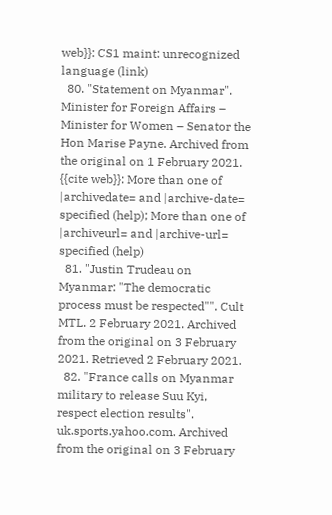web}}: CS1 maint: unrecognized language (link)
  80. "Statement on Myanmar". Minister for Foreign Affairs – Minister for Women – Senator the Hon Marise Payne. Archived from the original on 1 February 2021. {{cite web}}: More than one of |archivedate= and |archive-date= specified (help); More than one of |archiveurl= and |archive-url= specified (help)
  81. "Justin Trudeau on Myanmar: "The democratic process must be respected"". Cult MTL. 2 February 2021. Archived from the original on 3 February 2021. Retrieved 2 February 2021.
  82. "France calls on Myanmar military to release Suu Kyi, respect election results". uk.sports.yahoo.com. Archived from the original on 3 February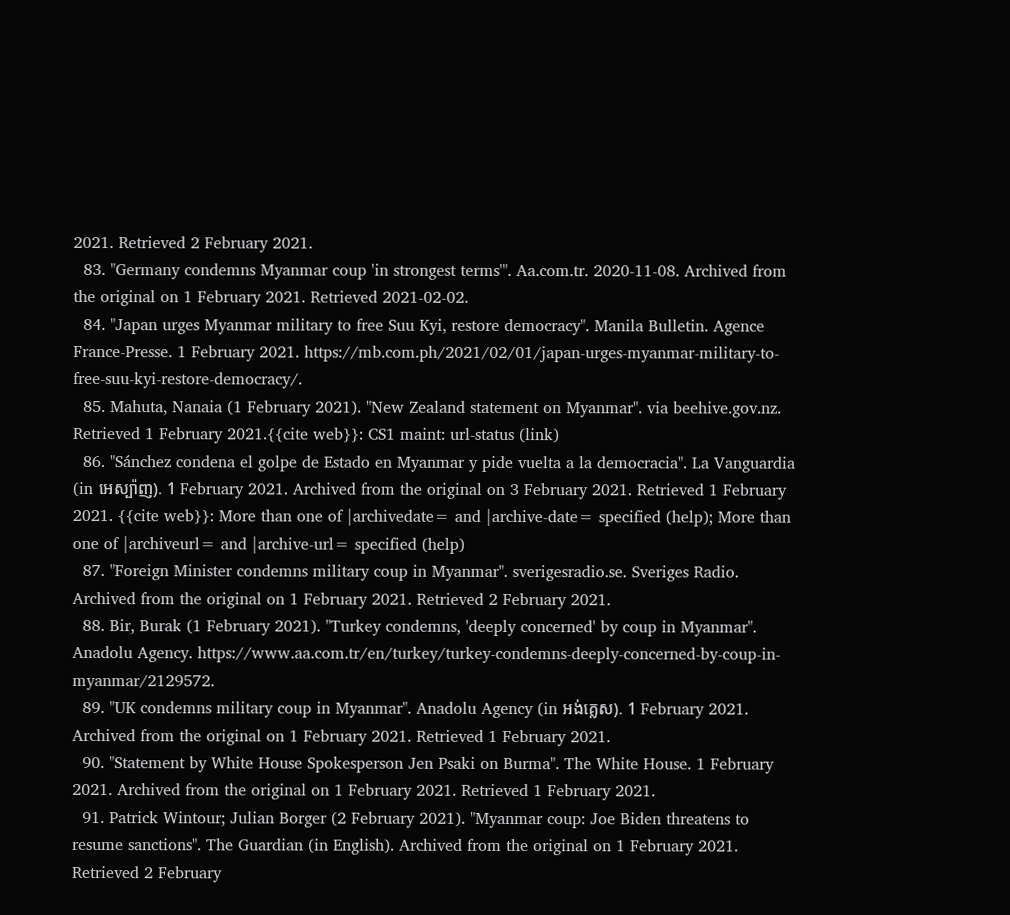2021. Retrieved 2 February 2021.
  83. "Germany condemns Myanmar coup 'in strongest terms'". Aa.com.tr. 2020-11-08. Archived from the original on 1 February 2021. Retrieved 2021-02-02.
  84. "Japan urges Myanmar military to free Suu Kyi, restore democracy". Manila Bulletin. Agence France-Presse. 1 February 2021. https://mb.com.ph/2021/02/01/japan-urges-myanmar-military-to-free-suu-kyi-restore-democracy/.
  85. Mahuta, Nanaia (1 February 2021). "New Zealand statement on Myanmar". via beehive.gov.nz. Retrieved 1 February 2021.{{cite web}}: CS1 maint: url-status (link)
  86. "Sánchez condena el golpe de Estado en Myanmar y pide vuelta a la democracia". La Vanguardia (in អេស្ប៉ាញ). 1 February 2021. Archived from the original on 3 February 2021. Retrieved 1 February 2021. {{cite web}}: More than one of |archivedate= and |archive-date= specified (help); More than one of |archiveurl= and |archive-url= specified (help)
  87. "Foreign Minister condemns military coup in Myanmar". sverigesradio.se. Sveriges Radio. Archived from the original on 1 February 2021. Retrieved 2 February 2021.
  88. Bir, Burak (1 February 2021). "Turkey condemns, 'deeply concerned' by coup in Myanmar". Anadolu Agency. https://www.aa.com.tr/en/turkey/turkey-condemns-deeply-concerned-by-coup-in-myanmar/2129572.
  89. "UK condemns military coup in Myanmar". Anadolu Agency (in អង់គ្លេស). 1 February 2021. Archived from the original on 1 February 2021. Retrieved 1 February 2021.
  90. "Statement by White House Spokesperson Jen Psaki on Burma". The White House. 1 February 2021. Archived from the original on 1 February 2021. Retrieved 1 February 2021.
  91. Patrick Wintour; Julian Borger (2 February 2021). "Myanmar coup: Joe Biden threatens to resume sanctions". The Guardian (in English). Archived from the original on 1 February 2021. Retrieved 2 February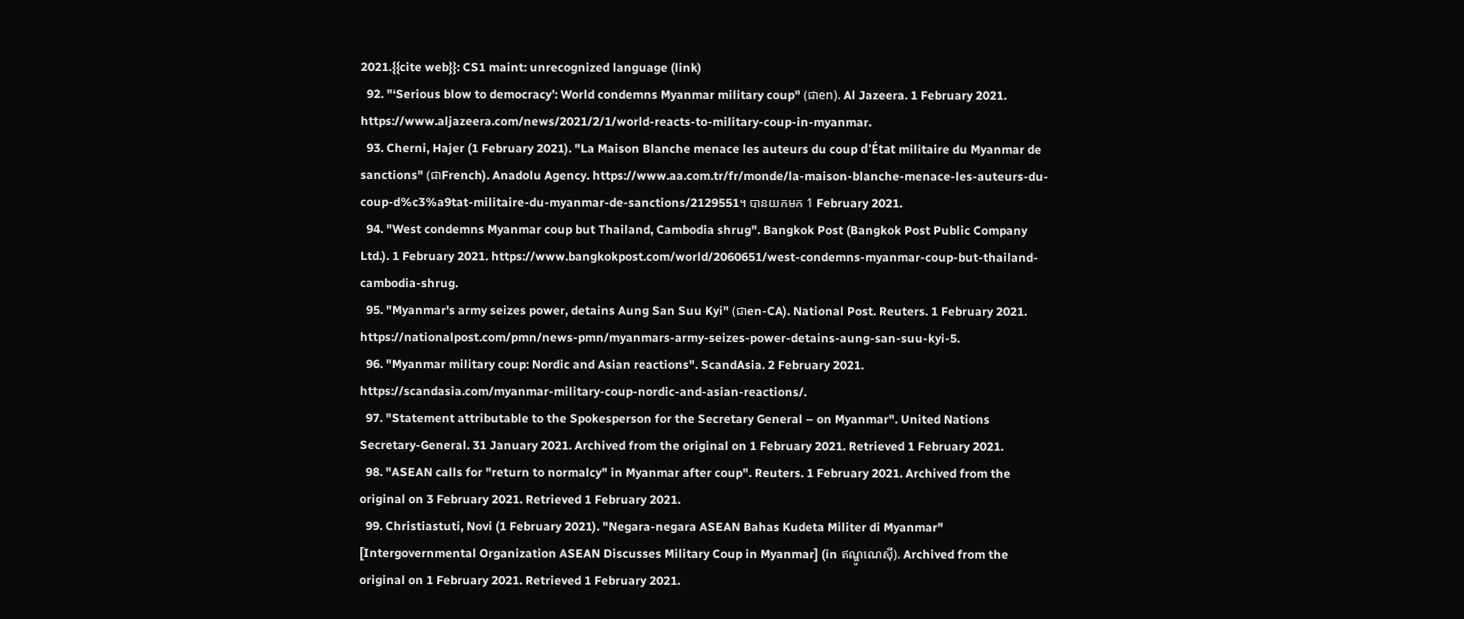2021.{{cite web}}: CS1 maint: unrecognized language (link)
  92. "‘Serious blow to democracy’: World condemns Myanmar military coup" (ជាen). Al Jazeera. 1 February 2021. https://www.aljazeera.com/news/2021/2/1/world-reacts-to-military-coup-in-myanmar.
  93. Cherni, Hajer (1 February 2021). "La Maison Blanche menace les auteurs du coup d'État militaire du Myanmar de sanctions" (ជាFrench). Anadolu Agency. https://www.aa.com.tr/fr/monde/la-maison-blanche-menace-les-auteurs-du-coup-d%c3%a9tat-militaire-du-myanmar-de-sanctions/2129551។ បានយកមក 1 February 2021.
  94. "West condemns Myanmar coup but Thailand, Cambodia shrug". Bangkok Post (Bangkok Post Public Company Ltd.). 1 February 2021. https://www.bangkokpost.com/world/2060651/west-condemns-myanmar-coup-but-thailand-cambodia-shrug.
  95. "Myanmar's army seizes power, detains Aung San Suu Kyi" (ជាen-CA). National Post. Reuters. 1 February 2021. https://nationalpost.com/pmn/news-pmn/myanmars-army-seizes-power-detains-aung-san-suu-kyi-5.
  96. "Myanmar military coup: Nordic and Asian reactions". ScandAsia. 2 February 2021. https://scandasia.com/myanmar-military-coup-nordic-and-asian-reactions/.
  97. "Statement attributable to the Spokesperson for the Secretary General – on Myanmar". United Nations Secretary-General. 31 January 2021. Archived from the original on 1 February 2021. Retrieved 1 February 2021.
  98. "ASEAN calls for "return to normalcy" in Myanmar after coup". Reuters. 1 February 2021. Archived from the original on 3 February 2021. Retrieved 1 February 2021.
  99. Christiastuti, Novi (1 February 2021). "Negara-negara ASEAN Bahas Kudeta Militer di Myanmar" [Intergovernmental Organization ASEAN Discusses Military Coup in Myanmar] (in ឥណ្ឌូណេស៊ី). Archived from the original on 1 February 2021. Retrieved 1 February 2021.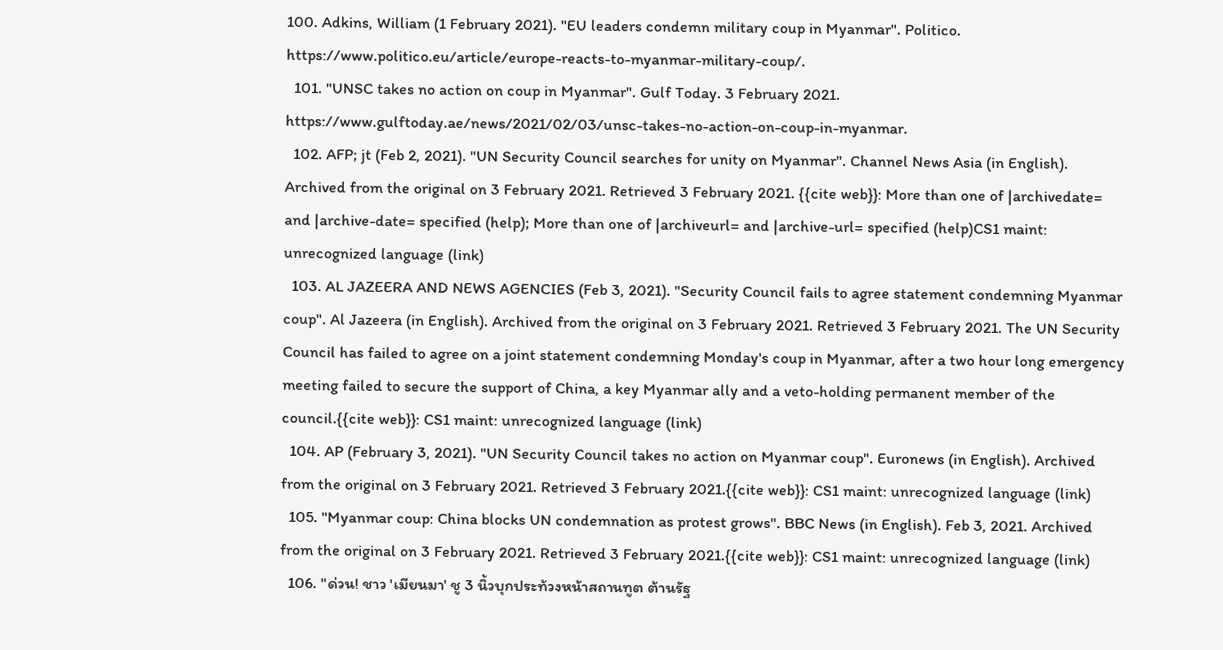100. Adkins, William (1 February 2021). "EU leaders condemn military coup in Myanmar". Politico. https://www.politico.eu/article/europe-reacts-to-myanmar-military-coup/.
  101. "UNSC takes no action on coup in Myanmar". Gulf Today. 3 February 2021. https://www.gulftoday.ae/news/2021/02/03/unsc-takes-no-action-on-coup-in-myanmar.
  102. AFP; jt (Feb 2, 2021). "UN Security Council searches for unity on Myanmar". Channel News Asia (in English). Archived from the original on 3 February 2021. Retrieved 3 February 2021. {{cite web}}: More than one of |archivedate= and |archive-date= specified (help); More than one of |archiveurl= and |archive-url= specified (help)CS1 maint: unrecognized language (link)
  103. AL JAZEERA AND NEWS AGENCIES (Feb 3, 2021). "Security Council fails to agree statement condemning Myanmar coup". Al Jazeera (in English). Archived from the original on 3 February 2021. Retrieved 3 February 2021. The UN Security Council has failed to agree on a joint statement condemning Monday's coup in Myanmar, after a two hour long emergency meeting failed to secure the support of China, a key Myanmar ally and a veto-holding permanent member of the council.{{cite web}}: CS1 maint: unrecognized language (link)
  104. AP (February 3, 2021). "UN Security Council takes no action on Myanmar coup". Euronews (in English). Archived from the original on 3 February 2021. Retrieved 3 February 2021.{{cite web}}: CS1 maint: unrecognized language (link)
  105. "Myanmar coup: China blocks UN condemnation as protest grows". BBC News (in English). Feb 3, 2021. Archived from the original on 3 February 2021. Retrieved 3 February 2021.{{cite web}}: CS1 maint: unrecognized language (link)
  106. "ด่วน! ชาว 'เมียนมา' ชู 3 นิ้วบุกประท้วงหน้าสถานทูต ต้านรัฐ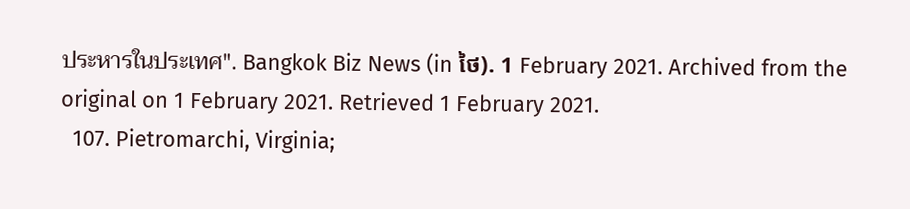ประหารในประเทศ". Bangkok Biz News (in ថៃ). 1 February 2021. Archived from the original on 1 February 2021. Retrieved 1 February 2021.
  107. Pietromarchi, Virginia;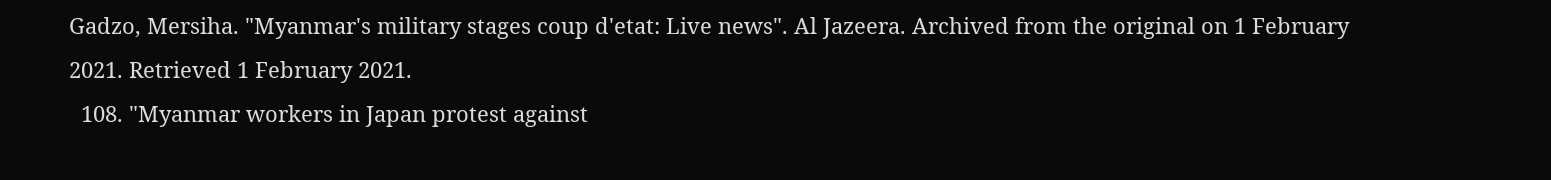Gadzo, Mersiha. "Myanmar's military stages coup d'etat: Live news". Al Jazeera. Archived from the original on 1 February 2021. Retrieved 1 February 2021.
  108. "Myanmar workers in Japan protest against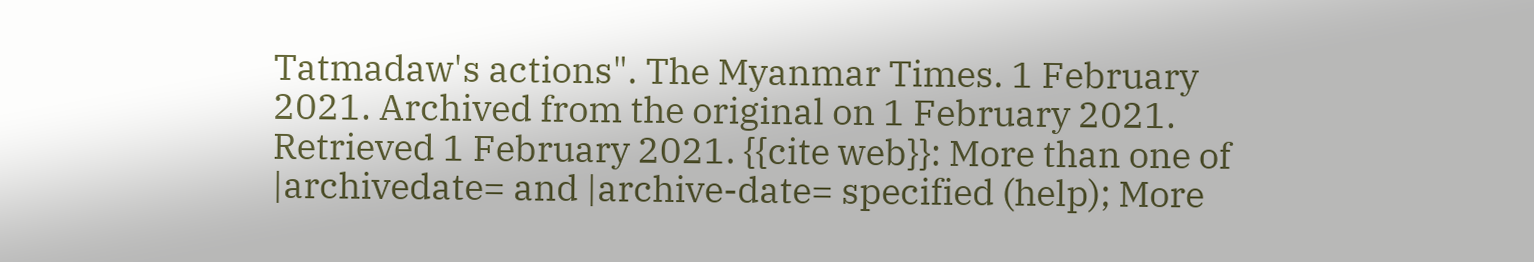Tatmadaw's actions". The Myanmar Times. 1 February 2021. Archived from the original on 1 February 2021. Retrieved 1 February 2021. {{cite web}}: More than one of |archivedate= and |archive-date= specified (help); More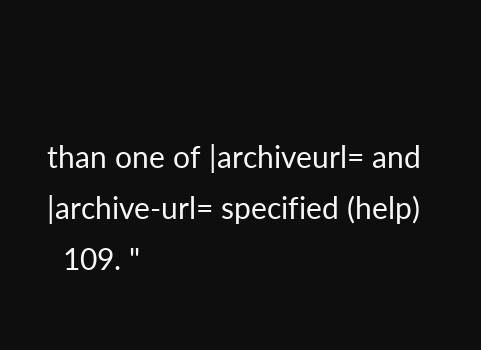than one of |archiveurl= and |archive-url= specified (help)
  109. "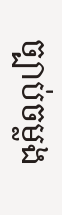ច្បាប់ចម្លង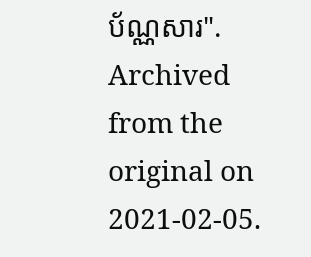ប័ណ្ណសារ". Archived from the original on 2021-02-05.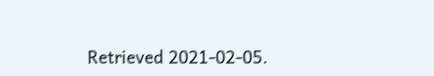Retrieved 2021-02-05.